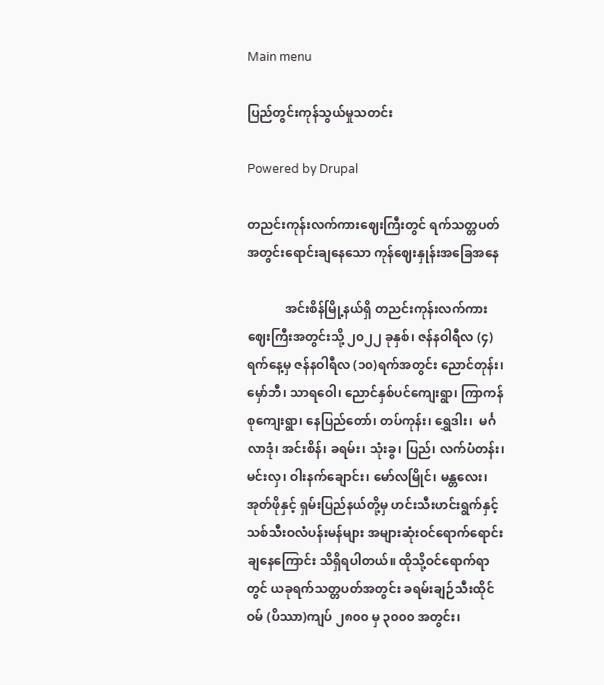Main menu

ပြည်တွင်းကုန်သွယ်မှုသတင်း

Powered by Drupal

တညင်းကုန်းလက်ကားဈေးကြီးတွင် ရက်သတ္တပတ်အတွင်းရောင်းချနေသော ကုန်ဈေးနှုန်းအခြေအနေ

            အင်းစိန်မြို့နယ်ရှိ တညင်းကုန်းလက်ကားဈေးကြီးအတွင်းသို့ ၂၀၂၂ ခုနှစ်၊ ဇန်နဝါရီလ (၄)ရက်နေ့မှ ဇန်နဝါရီလ (၁၀)ရက်အတွင်း ညောင်တုန်း၊ မှော်ဘီ၊ သာရဝေါ၊ ညောင်နှစ်ပင်ကျေးရွာ၊ ကြာကန်စုကျေးရွာ၊ နေပြည်တော်၊ တပ်ကုန်း၊ ရွှေဒါး၊  မင်္ဂလာဒုံ၊ အင်းစိန်၊ ခရမ်း၊ သုံးခွ၊ ပြည်၊ လက်ပံတန်း၊ မင်းလှ၊ ဝါးနက်ချောင်း၊ မော်လမြိုင်၊ မန္တလေး၊ အုတ်ဖိုနှင့် ရှမ်းပြည်နယ်တို့မှ ဟင်းသီးဟင်းရွက်နှင့် သစ်သီးဝလံပန်းမန်များ အများဆုံးဝင်ရောက်ရောင်းချနေကြောင်း သိရှိရပါတယ်။ ထိုသို့ဝင်ရောက်ရာတွင် ယခုရက်သတ္တပတ်အတွင်း ခရမ်းချဉ်သီးထိုင်ဝမ် (ပိဿာ)ကျပ် ၂၈၀၀ မှ ၃၀၀၀ အတွင်း၊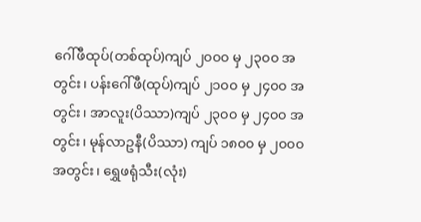ဂေါ်ဖီထုပ်(တစ်ထုပ်)ကျပ် ၂၀၀၀ မှ ၂၃၀၀ အတွင်း၊ ပန်းဂေါ်ဖီ(ထုပ်)ကျပ် ၂၁၀၀ မှ ၂၄၀၀ အတွင်း၊ အာလူး(ပိဿာ)ကျပ် ၂၃၀၀ မှ ၂၄၀၀ အတွင်း၊ မုန်လာဥနီ(ပိဿာ) ကျပ် ၁၈၀၀ မှ ၂၀၀၀ အတွင်း၊ ရွှေဖရုံသီး(လုံး)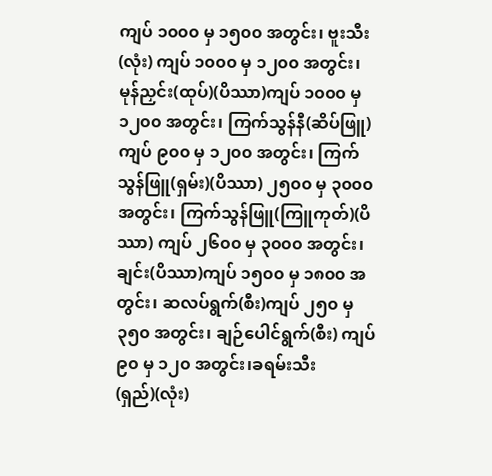ကျပ် ၁၀၀၀ မှ ၁၅၀၀ အတွင်း၊ ဗူးသီး(လုံး) ကျပ် ၁၀၀၀ မှ ၁၂၀၀ အတွင်း၊ မုန်ညှင်း(ထုပ်)(ပိဿာ)ကျပ် ၁၀၀၀ မှ ၁၂၀၀ အတွင်း၊ ကြက်သွန်နီ(ဆိပ်ဖြူ)ကျပ် ၉၀၀ မှ ၁၂၀၀ အတွင်း၊ ကြက်သွန်ဖြူ(ရှမ်း)(ပိဿာ) ၂၅၀၀ မှ ၃၀၀၀ အတွင်း၊ ကြက်သွန်ဖြူ(ကြူကုတ်)(ပိဿာ) ကျပ် ၂၆၀၀ မှ ၃၀၀၀ အတွင်း၊ ချင်း(ပိဿာ)ကျပ် ၁၅၀၀ မှ ၁၈၀၀ အတွင်း၊ ဆလပ်ရွက်(စီး)ကျပ် ၂၅၀ မှ ၃၅၀ အတွင်း၊ ချဉ်ပေါင်ရွက်(စီး) ကျပ် ၉၀ မှ ၁၂၀ အတွင်း၊ခရမ်းသီး(ရှည်)(လုံး)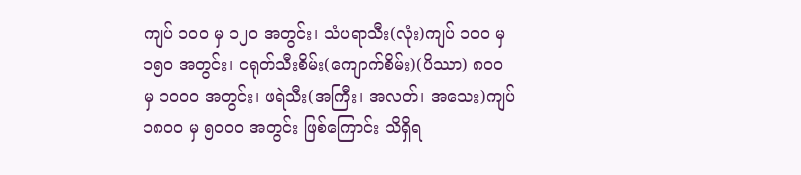ကျပ် ၁၀၀ မှ ၁၂၀ အတွင်း၊ သံပရာသီး(လုံး)ကျပ် ၁၀၀ မှ ၁၅၀ အတွင်း၊ ငရုတ်သီးစိမ်း(ကျောက်စိမ်း)(ပိဿာ) ၈၀၀ မှ ၁၀၀၀ အတွင်း၊ ဖရဲသီး(အကြီး၊ အလတ်၊ အသေး)ကျပ် ၁၈၀၀ မှ ၅၀၀၀ အတွင်း ဖြစ်ကြောင်း သိရှိရ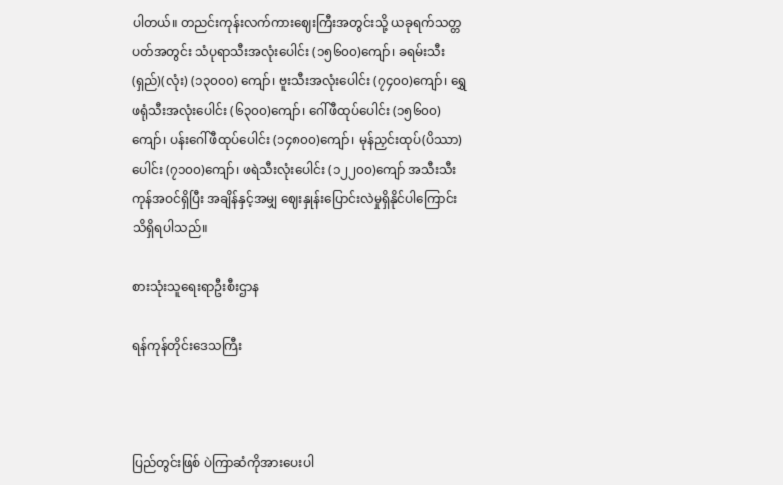ပါတယ်။ တညင်းကုန်းလက်ကားဈေးကြီးအတွင်းသို့ ယခုရက်သတ္တပတ်အတွင်း သံပုရာသီးအလုံးပေါင်း (၁၅၆၀၀)ကျော်၊ ခရမ်းသီး(ရှည်)(လုံး) (၁၃၀၀၀) ကျော်၊ ဗူးသီးအလုံးပေါင်း (၇၄၀၀)ကျော်၊ ရွှေဖရုံသီးအလုံးပေါင်း (၆၃၀၀)ကျော်၊ ဂေါ်ဖီထုပ်ပေါင်း (၁၅၆၀၀)ကျော်၊ ပန်းဂေါ်ဖီထုပ်ပေါင်း (၁၄၈၀၀)ကျော်၊ မုန်ညှင်းထုပ်(ပိဿာ)ပေါင်း (၇၁၀၀)ကျော်၊ ဖရဲသီးလုံးပေါင်း (၁၂၂၀၀)ကျော် အသီးသီးကုန်အဝင်ရှိပြီး အချိန်နှင့်အမျှ ဈေးနှုန်းပြောင်းလဲမှုရှိနိုင်ပါကြောင်း သိရှိရပါသည်။

စားသုံးသူရေးရာဦးစီးဌာန

ရန်ကုန်တိုင်းဒေသကြီး



ပြည်တွင်းဖြစ် ပဲကြာဆံကိုအားပေးပါ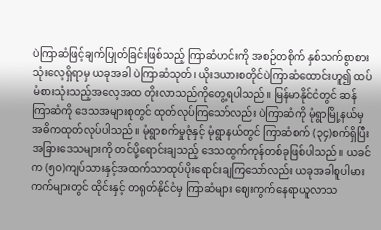ပဲကြာဆံဖြင့်ချက်ပြုတ်ခြင်းဖြစ်သည့် ကြာဆံဟင်းကို အစဉ်တစိုက် နှစ်သက်စွာစားသုံးလေ့ရှိရာမှ ယခုအခါ ပဲကြာဆံသုတ်၊ ယိုးဒယားစတိုင်ပဲကြာဆံထောင်းဟူ၍ ထပ်မံစားသုံးသည့်အလေ့အထ တိုးလာသည်ကိုတွေ့ရပါသည်။ မြန်မာနိုင်ငံတွင် ဆန်ကြာဆံကို ဒေသအများစုတွင် ထုတ်လုပ်ကြသော်လည်း ပဲကြာဆံကို မုံရွာမြို့နယ်မှ အဓိကထုတ်လုပ်ပါသည်။ မုံရွာစက်မှုဇုံနှင့် မုံရွာနယ်တွင် ကြာဆံစက် (၃၄)စက်ရှိပြီး အခြားဒေသများကို တင်ပို့ရောင်းချသည့် ဒေသထွက်ကုန်တစ်ခုဖြစ်ပါသည်။ ယခင်က (၅၀)ကျပ်သားနှင့်အထက်သာထုပ်ပိုးရောင်းချကြသော်လည်း ယခုအခါစူပါမားကက်များတွင် ထိုင်းနှင့် တရုတ်နိုင်ငံမှ ကြာဆံများ ဈေးကွက်နေရာယူလာသ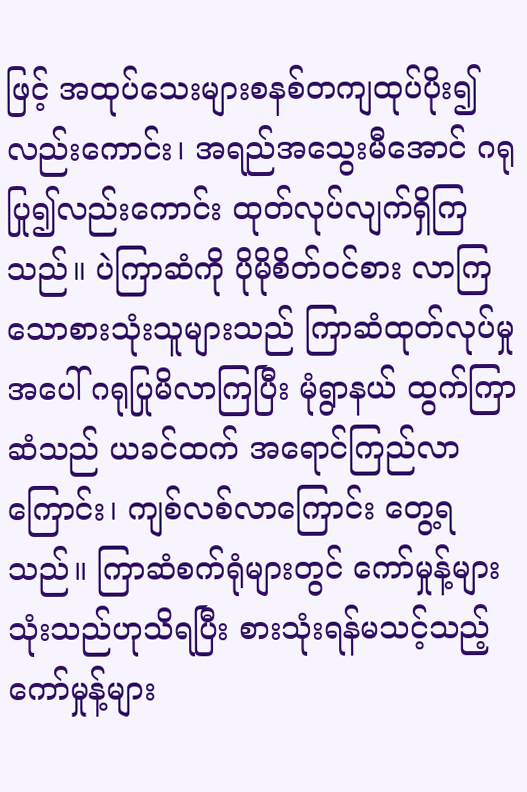ဖြင့် အထုပ်သေးများစနစ်တကျထုပ်ပိုး၍ လည်းကောင်း၊ အရည်အသွေးမီအောင် ဂရုပြု၍လည်းကောင်း ထုတ်လုပ်လျက်ရှိကြသည်။ ပဲကြာဆံကို ပိုမိုစိတ်ဝင်စား လာကြသောစားသုံးသူများသည် ကြာဆံထုတ်လုပ်မှုအပေါ် ဂရုပြုမိလာကြပြီး မုံရွာနယ် ထွက်ကြာဆံသည် ယခင်ထက် အရောင်ကြည်လာကြောင်း၊ ကျစ်လစ်လာကြောင်း တွေ့ရသည်။ ကြာဆံစက်ရုံများတွင် ကော်မှုန့်များသုံးသည်ဟုသိရပြီး စားသုံးရန်မသင့်သည့် ကော်မှုန့်များ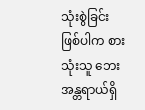သုံးစွဲခြင်း ဖြစ်ပါက စားသုံးသူ ဘေးအန္တရာယ်ရှိ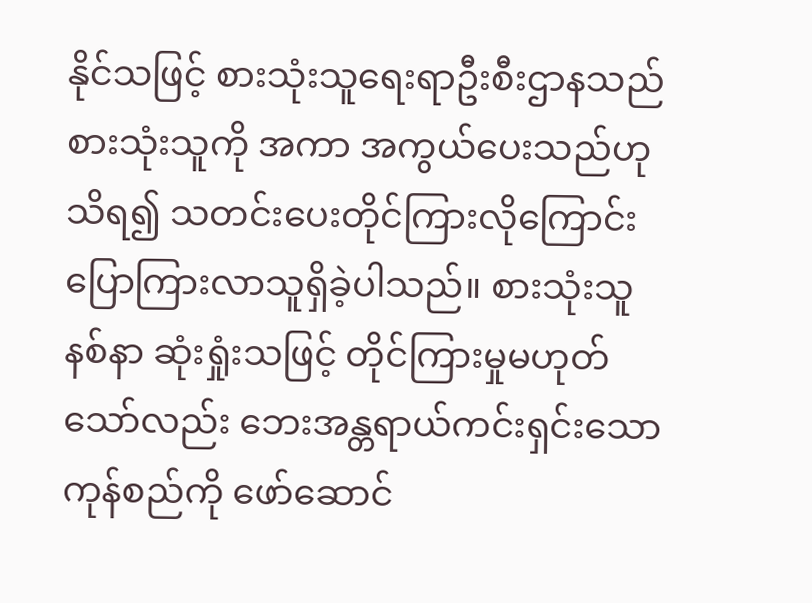နိုင်သဖြင့် စားသုံးသူရေးရာဦးစီးဌာနသည် စားသုံးသူကို အကာ အကွယ်ပေးသည်ဟုသိရ၍ သတင်းပေးတိုင်ကြားလိုကြောင်း ပြောကြားလာသူရှိခဲ့ပါသည်။ စားသုံးသူနစ်နာ ဆုံးရှုံးသဖြင့် တိုင်ကြားမှုမဟုတ်သော်လည်း ဘေးအန္တရာယ်ကင်းရှင်းသော ကုန်စည်ကို ဖော်ဆောင်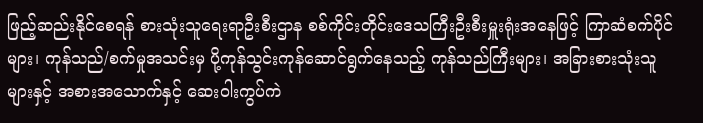ဖြည့်ဆည်းနိုင်စေရန် စားသုံးသူရေးရာဦးစီးဌာန စစ်ကိုင်းတိုင်းဒေသကြီးဦးစီးမှူးရုံးအနေဖြင့် ကြာဆံစက်ပိုင်များ၊ ကုန်သည်/စက်မှုအသင်းမှ ပို့ကုန်သွင်းကုန်ဆောင်ရွက်နေသည့် ကုန်သည်ကြီးများ၊ အခြားစားသုံးသူများနှင့် အစားအသောက်နှင့် ဆေးဝါးကွပ်ကဲ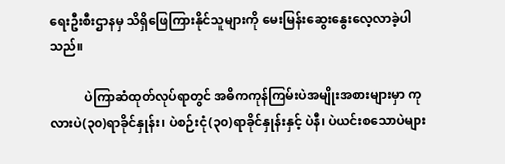ရေးဦးစီးဌာနမှ သိရှိဖြေကြားနိုင်သူများကို မေးမြန်းဆွေးနွေးလေ့လာခဲ့ပါသည်။

           ပဲကြာဆံထုတ်လုပ်ရာတွင် အဓိကကုန်ကြမ်းပဲအမျိုးအစားများမှာ ကုလားပဲ(၃၀)ရာခိုင်နှုန်း၊ ပဲစဉ်းငုံ(၃၀)ရာခိုင်နှုန်းနှင့် ပဲနီ၊ ပဲယင်းစသောပဲများ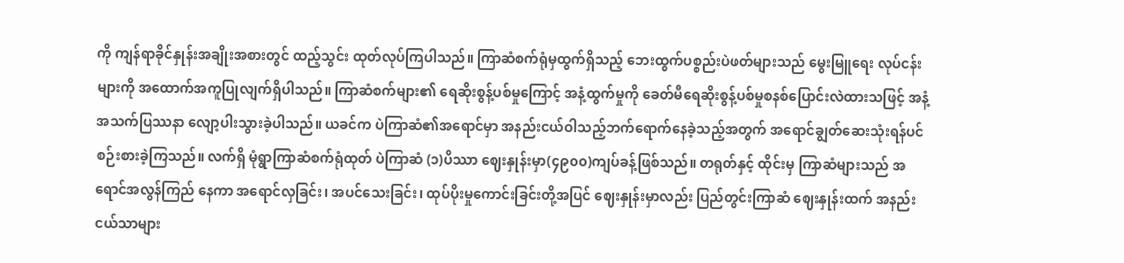ကို ကျန်ရာခိုင်နှုန်းအချိုးအစားတွင် ထည့်သွင်း ထုတ်လုပ်ကြပါသည်။ ကြာဆံစက်ရုံမှထွက်ရှိသည့် ဘေးထွက်ပစ္စည်းပဲဖတ်များသည် မွေးမြူရေး လုပ်ငန်းများကို အထောက်အကူပြုလျက်ရှိပါသည်။ ကြာဆံစက်များ၏ ရေဆိုးစွန့်ပစ်မှုကြောင့် အနံ့ထွက်မှုကို ခေတ်မီရေဆိုးစွန့်ပစ်မှုစနစ်ပြောင်းလဲထားသဖြင့် အနံ့အသက်ပြဿနာ လျော့ပါးသွားခဲ့ပါသည်။ ယခင်က ပဲကြာဆံ၏အရောင်မှာ အနည်းငယ်ဝါသည့်ဘက်ရောက်နေခဲ့သည့်အတွက် အရောင်ချွတ်ဆေးသုံးရန်ပင် စဉ်းစားခဲ့ကြသည်။ လက်ရှိ မုံရွာကြာဆံစက်ရုံထုတ် ပဲကြာဆံ (၁)ပိဿာ ဈေးနှုန်းမှာ(၄၉၀၀)ကျပ်ခန့်ဖြစ်သည်။ တရုတ်နှင့် ထိုင်းမှ ကြာဆံများသည် အရောင်အလွန်ကြည် နေကာ အရောင်လှခြင်း၊ အပင်သေးခြင်း၊ ထုပ်ပိုးမှုကောင်းခြင်းတို့အပြင် ဈေးနှုန်းမှာလည်း ပြည်တွင်းကြာဆံ ဈေးနှုန်းထက် အနည်းငယ်သာများ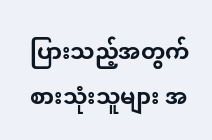ပြားသည့်အတွက် စားသုံးသူများ အ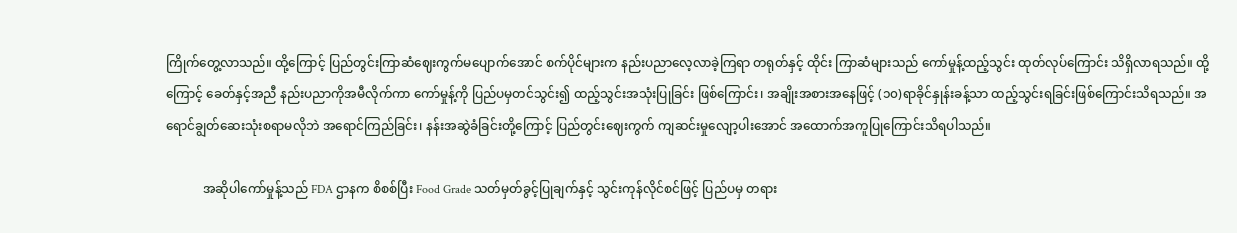ကြိုက်တွေ့လာသည်။ ထို့ကြောင့် ပြည်တွင်းကြာဆံဈေးကွက်မပျောက်အောင် စက်ပိုင်များက နည်းပညာလေ့လာခဲ့ကြရာ တရုတ်နှင့် ထိုင်း ကြာဆံများသည် ကော်မှုန့်ထည့်သွင်း ထုတ်လုပ်ကြောင်း သိရှိလာရသည်။ ထို့ကြောင့် ခေတ်နှင့်အညီ နည်းပညာကိုအမီလိုက်ကာ ကော်မှုန့်ကို ပြည်ပမှတင်သွင်း၍ ထည့်သွင်းအသုံးပြုခြင်း ဖြစ်ကြောင်း၊ အချိုးအစားအနေဖြင့် (၁၀)ရာခိုင်နှုန်းခန့်သာ ထည့်သွင်းရခြင်းဖြစ်ကြောင်းသိရသည်။ အရောင်ချွတ်ဆေးသုံးစရာမလိုဘဲ အရောင်ကြည်ခြင်း၊ နန်းအဆွဲခံခြင်းတို့ကြောင့် ပြည်တွင်းဈေးကွက် ကျဆင်းမှုလျော့ပါးအောင် အထောက်အကူပြုကြောင်းသိရပါသည်။

            အဆိုပါကော်မှုန့်သည် FDA ဌာနက စိစစ်ပြီး Food Grade သတ်မှတ်ခွင့်ပြုချက်နှင့် သွင်းကုန်လိုင်စင်ဖြင့် ပြည်ပမှ တရား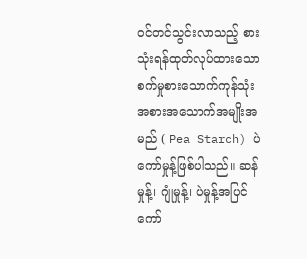ဝင်တင်သွင်းလာသည့် စားသုံးရန်ထုတ်လုပ်ထားသော စက်မှုစားသောက်ကုန်သုံး အစားအသောက်အမျိုးအမည် ( Pea Starch) ပဲကော်မှုန့်ဖြစ်ပါသည်။ ဆန်မှုန့်၊ ဂျုံမှုန့်၊ ပဲမှုန့်အပြင် ကော်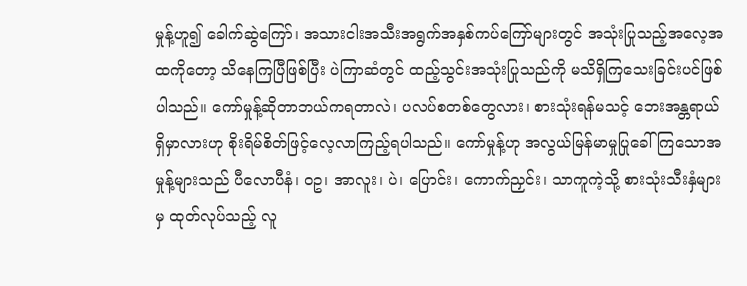မှုန့်ဟူ၍ ခေါက်ဆွဲကြော်၊ အသားငါးအသီးအရွက်အနှစ်ကပ်ကြော်များတွင် အသုံးပြုသည့်အလေ့အထကိုတော့ သိနေကြပြီဖြစ်ပြီး ပဲကြာဆံတွင် ထည့်သွင်းအသုံးပြုသည်ကို မသိရှိကြသေးခြင်းပင်ဖြစ်ပါသည်။ ကော်မှုန့်ဆိုတာဘယ်ကရတာလဲ၊ ပလပ်စတစ်တွေလား၊ စားသုံးရန်မသင့် ဘေးအန္တရာယ်ရှိမှာလားဟု စိုးရိမ်စိတ်ဖြင့်လေ့လာကြည့်ရပါသည်။ ကော်မှုန့်ဟု အလွယ်မြန်မာမှုပြုခေါ်ကြသောအမှုန့်များသည် ပီလောပီနံ၊ ဝဥ၊ အာလူး၊ ပဲ၊ ပြောင်း၊ ကောက်ညှင်း၊ သာကူကဲ့သို့ စားသုံးသီးနှံများမှ ထုတ်လုပ်သည့် လူ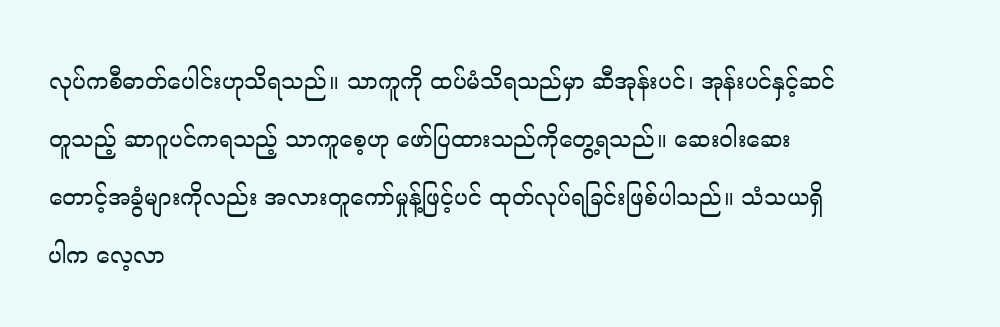လုပ်ကစီဓာတ်ပေါင်းဟုသိရသည်။ သာကူကို ထပ်မံသိရသည်မှာ ဆီအုန်းပင်၊ အုန်းပင်နှင့်ဆင်တူသည့် ဆာဂူပင်ကရသည့် သာကူစေ့ဟု ဖော်ပြထားသည်ကိုတွေ့ရသည်။ ဆေးဝါးဆေးတောင့်အခွံများကိုလည်း အလားတူကော်မှုန့်ဖြင့်ပင် ထုတ်လုပ်ရခြင်းဖြစ်ပါသည်။ သံသယရှိပါက လေ့လာ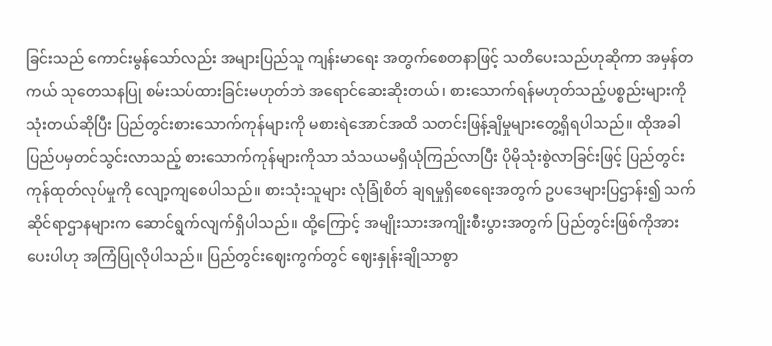ခြင်းသည် ကောင်းမွန်သော်လည်း အများပြည်သူ ကျန်းမာရေး အတွက်စေတနာဖြင့် သတိပေးသည်ဟုဆိုကာ အမှန်တကယ် သုတေသနပြု စမ်းသပ်ထားခြင်းမဟုတ်ဘဲ အရောင်ဆေးဆိုးတယ်၊ စားသောက်ရန်မဟုတ်သည့်ပစ္စည်းများကို သုံးတယ်ဆိုပြီး ပြည်တွင်းစားသောက်ကုန်များကို မစားရဲအောင်အထိ သတင်းဖြန့်ချိမှုများတွေ့ရှိရပါသည်။ ထိုအခါ ပြည်ပမှတင်သွင်းလာသည့် စားသောက်ကုန်များကိုသာ သံသယမရှိယုံကြည်လာပြီး ပိုမိုသုံးစွဲလာခြင်းဖြင့် ပြည်တွင်းကုန်ထုတ်လုပ်မှုကို လျော့ကျစေပါသည်။ စားသုံးသူများ လုံခြုံစိတ် ချရမှုရှိစေရေးအတွက် ဥပဒေများပြဌာန်း၍ သက်ဆိုင်ရာဌာနများက ဆောင်ရွက်လျက်ရှိပါသည်။ ထို့ကြောင့် အမျိုးသားအကျိုးစီးပွားအတွက် ပြည်တွင်းဖြစ်ကိုအားပေးပါဟု အကြံပြုလိုပါသည်။ ပြည်တွင်းဈေးကွက်တွင် ဈေးနှုန်းချိုသာစွာ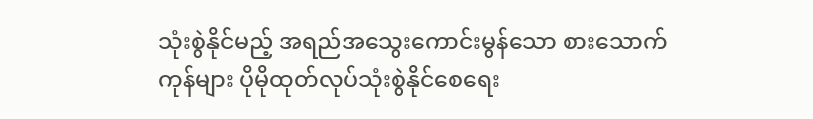သုံးစွဲနိုင်မည့် အရည်အသွေးကောင်းမွန်သော စားသောက်ကုန်များ ပိုမိုထုတ်လုပ်သုံးစွဲနိုင်စေရေး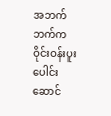အဘက်ဘက်က ဝိုင်းဝန်းပူးပေါင်းဆောင်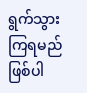ရွက်သွားကြရမည် ဖြစ်ပါ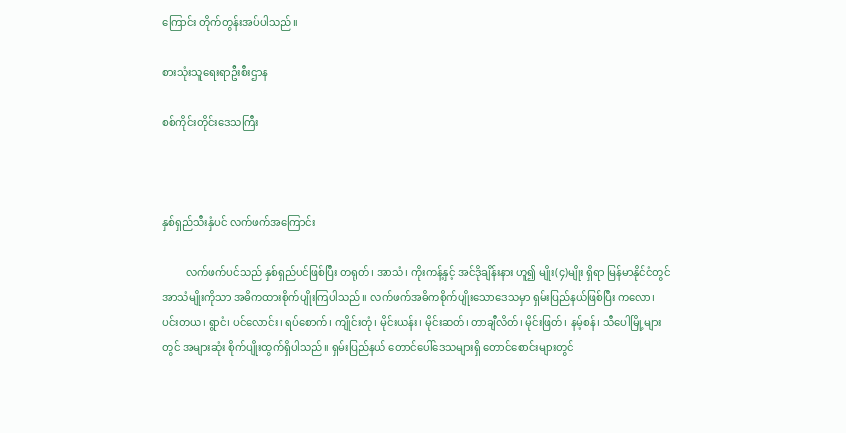ကြောင်း တိုက်တွန်းအပ်ပါသည်။

စားသုံးသူရေးရာဦးစီးဌာန

စစ်ကိုင်းတိုင်းဒေသကြီး



နှစ်ရှည်သီးနှံပင် လက်ဖက်အကြောင်း

         လက်ဖက်ပင်သည် နှစ်ရှည်ပင်ဖြစ်ပြီး တရုတ်၊ အာသံ၊ ကိုးကန့်နှင့် အင်ဒိုချိန်းနား ဟူ၍ မျိုး(၄)မျိုး ရှိရာ မြန်မာနိုင်ငံတွင် အာသံမျိုးကိုသာ အဓိကထားစိုက်ပျိုးကြပါသည်။ လက်ဖက်အဓိကစိုက်ပျိုးသောဒေသမှာ ရှမ်းပြည်နယ်ဖြစ်ပြီး ကလော၊ ပင်းတယ၊ ရွာငံ၊ ပင်လောင်း၊ ရပ်စောက်၊ ကျိုင်းတုံ၊ မိုင်းယန်း၊ မိုင်းဆတ်၊ တာချီလိတ်၊ မိုင်းဖြတ်၊ နမ့်စန်၊ သီပေါမြို့များတွင် အများဆုံး စိုက်ပျိုးထွက်ရှိပါသည်။ ရှမ်းပြည်နယ် တောင်ပေါ်ဒေသများရှိ တောင်စောင်းများတွင်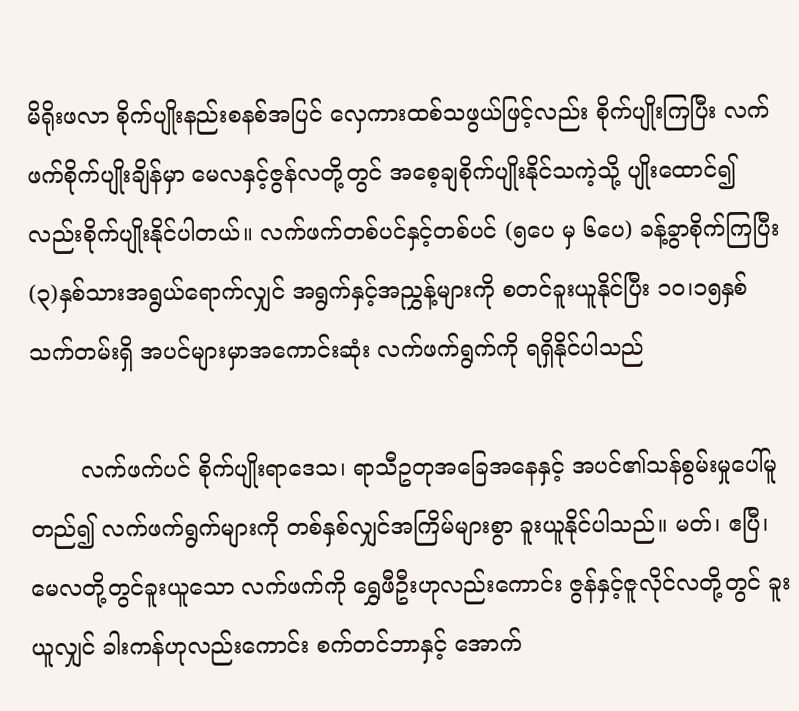မိရိုးဖလာ စိုက်ပျိုးနည်းစနစ်အပြင် လှေကားထစ်သဖွယ်ဖြင့်လည်း စိုက်ပျိုးကြပြီး လက်ဖက်စိုက်ပျိုးချိန်မှာ မေလနှင့်ဇွန်လတို့တွင် အစေ့ချစိုက်ပျိုးနိုင်သကဲ့သို့ ပျိုးထောင်၍လည်းစိုက်ပျိုးနိုင်ပါတယ်။ လက်ဖက်တစ်ပင်နှင့်တစ်ပင် (၅ပေ မှ ၆ပေ) ခန့်ခွာစိုက်ကြပြီး (၃)နှစ်သားအရွယ်ရောက်လျှင် အရွက်နှင့်အညွှန့်များကို စတင်ခူးယူနိုင်ပြီး ၁၀၊၁၅နှစ်သက်တမ်းရှိ အပင်များမှာအကောင်းဆုံး လက်ဖက်ရွက်ကို ရရှိနိုင်ပါသည်

       လက်ဖက်ပင် စိုက်ပျိုးရာဒေသ၊ ရာသီဥတုအခြေအနေနှင့် အပင်၏သန်စွမ်းမှုပေါ်မူတည်၍ လက်ဖက်ရွက်များကို တစ်နှစ်လျှင်အကြိမ်များစွာ ခူးယူနိုင်ပါသည်။ မတ်၊ ဧပြီ၊ မေလတို့တွင်ခူးယူသော လက်ဖက်ကို ရွှေဖီဦးဟုလည်းကောင်း ဇွန်နှင့်ဇူလိုင်လတို့တွင် ခူးယူလျှင် ခါးကန်ဟုလည်းကောင်း စက်တင်ဘာနှင့် အောက်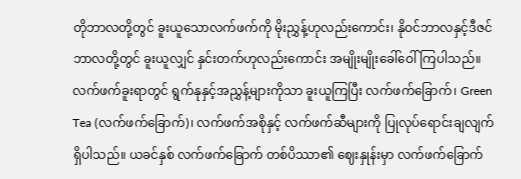တိုဘာလတို့တွင် ခူးယူသောလက်ဖက်ကို မိုးညွှန့်ဟုလည်းကောင်း၊ နိုဝင်ဘာလနှင့်ဒီဇင်ဘာလတို့တွင် ခူးယူလျှင် နှင်းတက်ဟုလည်း‌ကောင်း အမျိုးမျိုးခေါ်ဝေါ်ကြပါသည်။ လက်ဖက်ခူးရာတွင် ရွက်နုနှင့်အညွှန့်များကိုသာ ခူးယူကြပြီး လက်ဖက်ခြောက်၊ Green Tea (လက်ဖက်ခြောက်)၊ လက်ဖက်အစိုနှင့် လက်ဖက်ဆီများကို ပြုလုပ်ရောင်းချလျက်ရှိပါသည်။ ယခင်နှစ် လက်ဖက်ခြောက် တစ်ပိဿာ၏ ဈေးနှုန်းမှာ လက်ဖက်ခြောက်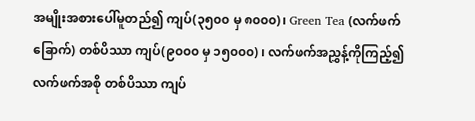အမျိုးအစားပေါ်မူတည်၍ ကျပ်(၃၅၀၀ မှ ၈၀၀၀)၊ Green Tea (လက်ဖက်ခြောက်) တစ်ပိဿာ ကျပ်(၉၀၀၀ မှ ၁၅၀၀၀) ၊ လက်ဖက်အညွှန့်ကိုကြည့်၍ လက်ဖက်အစို တစ်ပိဿာ ကျပ်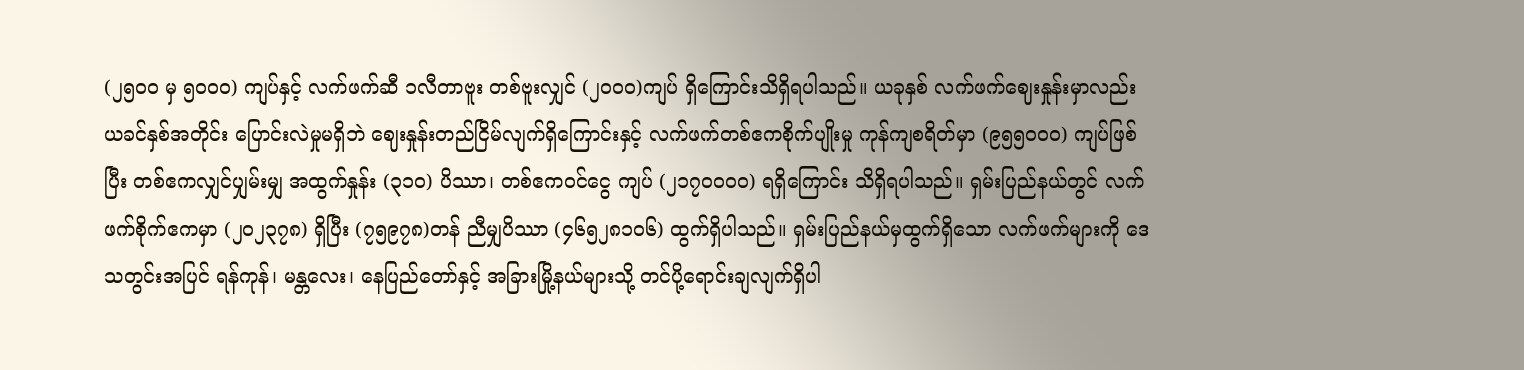(၂၅၀၀ မှ ၅၀၀၀) ကျပ်နှင့် လက်ဖက်ဆီ ၁လီတာဗူး တစ်ဗူးလျှင် (၂၀၀၀)ကျပ် ရှိကြောင်းသိရှိရပါသည်။ ယခုနှစ် လက်ဖက်ဈေးနှုန်းမှာလည်း ယခင်နှစ်အတိုင်း ပြောင်းလဲမှုမရှိဘဲ ဈေးနှုန်းတည်ငြိမ်လျက်ရှိကြောင်းနှင့် လက်ဖက်တစ်ဧကစိုက်ပျိုးမှု ကုန်ကျစရိတ်မှာ (၉၅၅၀၀၀) ကျပ်ဖြစ်ပြီး တစ်ဧကလျှင်ပျှမ်းမျှ အထွက်နှုန်း (၃၁၀) ပိဿာ၊ တစ်ဧကဝင်ငွေ ကျပ် (၂၁၇၀၀၀၀) ရရှိကြောင်း သိရှိရပါသည်။ ရှမ်းပြည်နယ်တွင် လက်ဖက်စိုက်ဧကမှာ (၂၀၂၃၇၈) ရှိပြီး (၇၅၉၇၈)တန် ညီမျှပိဿာ (၄၆၅၂၈၁၀၆) ထွက်ရှိပါသည်။ ရှမ်းပြည်နယ်မှထွက်ရှိသော လက်ဖက်များကို ဒေသတွင်းအပြင် ရန်ကုန်၊ မန္တလေး၊ နေပြည်တော်နှင့် အခြားမြို့နယ်များသို့ တင်ပို့ရောင်းချလျက်ရှိပါ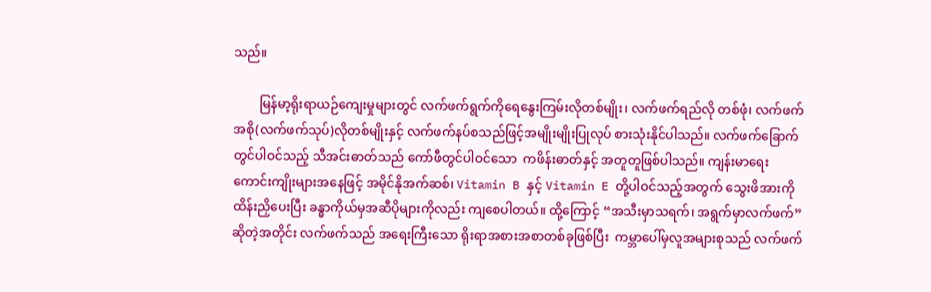သည်။

        မြန်မာ့ရိုးရာယဉ်ကျေးမှုများတွင် လက်ဖက်ရွက်ကိုရေနွေးကြမ်းလိုတစ်မျိုး၊ လက်ဖက်ရည်လို တစ်ဖုံ၊ လက်ဖက်အစို(လက်ဖက်သုပ်)လိုတစ်မျိုးနှင့် လက်ဖက်နပ်စသည်ဖြင့်အမျိုးမျိုးပြုလုပ် စားသုံးနိုင်ပါသည်။ လက်ဖက်ခြောက်တွင်ပါဝင်သည့် သီအင်းဓာတ်သည် ကော်ဖီတွင်ပါဝင်သော  ကဖိန်းဓာတ်နှင့် အတူတူဖြစ်ပါသည်။ ကျန်းမာရေးကောင်းကျိုးများအနေဖြင့် အမိုင်နိုအက်ဆစ်၊ Vitamin B နှင့် Vitamin E တို့ပါဝင်သည့်အတွက် သွေးဖိအားကို ထိန်းညှိပေးပြီး ခန္ဓာကိုယ်မှအဆီပိုများကိုလည်း ကျစေပါတယ်။ ထို့ကြောင့် “အသီးမှာသရက်၊ အရွက်မှာလက်ဖက်” ဆိုတဲ့အတိုင်း လက်ဖက်သည် အရေးကြီးသော ရိုးရာအစားအစာတစ်ခုဖြစ်ပြီး  ကမ္ဘာပေါ်မှလူအများစုသည် လက်ဖက်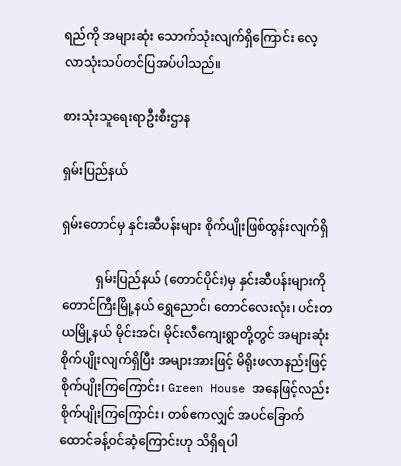ရည်ကို အများဆုံး သောက်သုံးလျက်ရှိကြောင်း လေ့လာသုံးသပ်တင်ပြအပ်ပါသည်။

စားသုံးသူရေးရာဦးစီးဌာန

ရှမ်းပြည်နယ်

ရှမ်းတောင်မှ နှင်းဆီပန်းများ စိုက်ပျိုးဖြစ်ထွန်းလျက်ရှိ

           ရှမ်းပြည်နယ် (တောင်ပိုင်း)မှ နှင်းဆီပန်းများကို တောင်ကြီးမြို့နယ် ရွှေညောင်၊ တောင်လေးလုံး၊ ပင်းတယမြို့နယ် မိုင်းအင်၊ မိုင်းလီကျေးရွာတို့တွင် အများဆုံးစိုက်ပျိုးလျက်ရှိပြီး အများအားဖြင့် မိရိုးဖလာနည်းဖြင့် စိုက်ပျိုးကြကြောင်း၊ Green House အနေဖြင့်လည်း စိုက်ပျိုးကြကြောင်း၊ တစ်ဧကလျှင် အပင်ခြောက်ထောင်ခန့်ဝင်ဆံ့ကြောင်းဟု သိရှိရပါ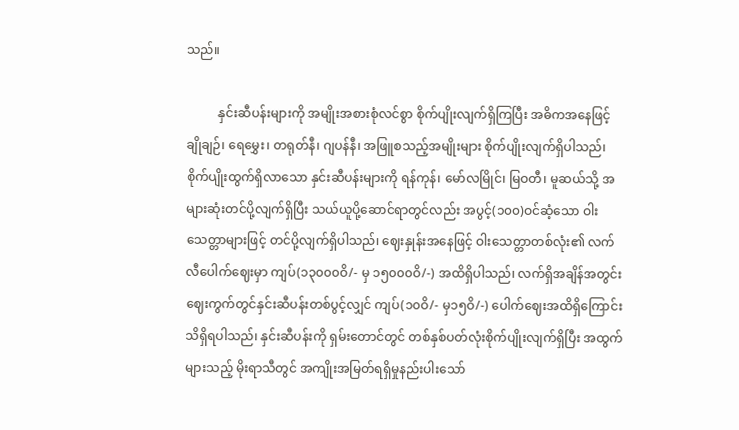သည်။

          နှင်းဆီပန်းများကို အမျိုးအစားစုံလင်စွာ စိုက်ပျိုးလျက်ရှိကြပြီး အဓိကအနေဖြင့် ချိုချဉ်၊ ရေမွှေး၊ တရုတ်နီ၊ ဂျပန်နီ၊ အဖြူစသည့်အမျိုးများ စိုက်ပျိုးလျက်ရှိပါသည်၊ စိုက်ပျိုးထွက်ရှိလာသော နှင်းဆီပန်းများကို ရန်ကုန်၊ မော်လမြိုင်၊ မြဝတီ၊ မူဆယ်သို့ အများဆုံးတင်ပို့လျက်ရှိပြီး သယ်ယူပို့ဆောင်ရာတွင်လည်း အပွင့်(၁၀၀)ဝင်ဆံ့သော ဝါးသေတ္တာများဖြင့် တင်ပို့လျက်ရှိပါသည်၊ ဈေးနှုန်းအနေဖြင့် ဝါးသေတ္တာတစ်လုံး၏ လက်လီပေါက်ဈေးမှာ ကျပ်(၁၃၀၀၀ဝိ/- မှ ၁၅၀၀၀ဝိ/-) အထိရှိပါသည်၊ လက်ရှိအချိန်အတွင်း ဈေးကွက်တွင်နှင်းဆီပန်းတစ်ပွင့်လျှင် ကျပ်(၁၀ဝိ/- မှ၁၅ဝိ/-) ပေါက်ဈေးအထိရှိကြောင်း သိရှိရပါသည်၊ နှင်းဆီပန်းကို ရှမ်းတောင်တွင် တစ်နှစ်ပတ်လုံးစိုက်ပျိုးလျက်ရှိပြီး အထွက်များသည့် မိုးရာသီတွင် အကျိုးအမြတ်ရရှိမှုနည်းပါးသော်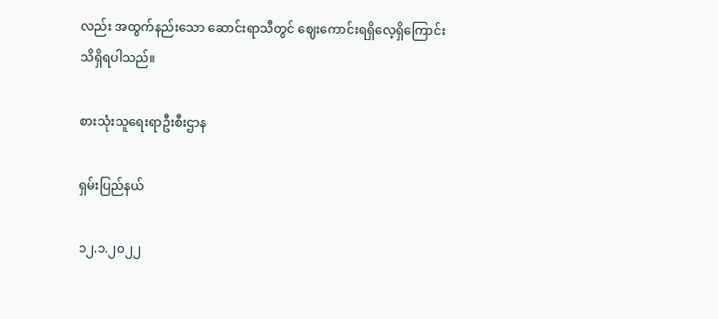လည်း အထွက်နည်းသော ဆောင်းရာသီတွင် ဈေးကောင်းရရှိလေ့ရှိကြောင်း သိရှိရပါသည်။

စားသုံးသူရေးရာဦးစီးဌာန

ရှမ်းပြည်နယ်

၁၂.၁.၂၀၂၂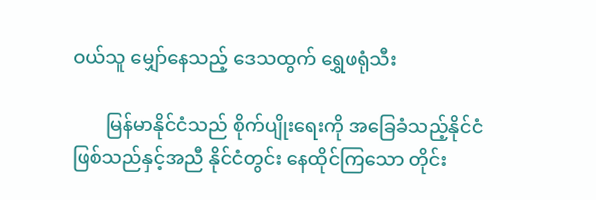ဝယ်သူ မျှော်နေသည့် ဒေသထွက် ရွှေဖရုံသီး

       မြန်မာနိုင်ငံသည် စိုက်ပျိုးရေးကို အခြေခံသည့်နိုင်ငံဖြစ်သည်နှင့်အညီ နိုင်ငံတွင်း နေထိုင်ကြသော တိုင်း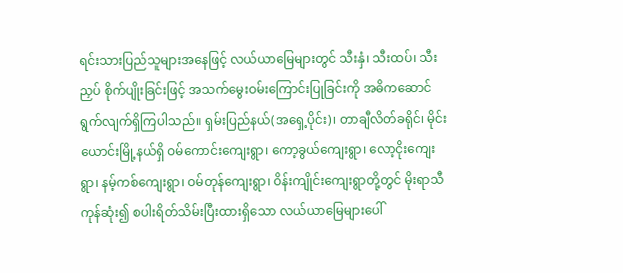ရင်းသားပြည်သူများအနေဖြင့် လယ်ယာမြေများတွင် သီးနှံ၊ သီးထပ်၊ သီးညှပ် စိုက်ပျိုးခြင်းဖြင့် အသက်မွေးဝမ်းကြောင်းပြုခြင်းကို အဓိကဆောင်ရွက်လျက်ရှိကြပါသည်။ ရှမ်းပြည်နယ်(အရှေ့ပိုင်း)၊ တာချီလိတ်ခရိုင်၊ မိုင်းယောင်းမြို့နယ်ရှိ ဝမ်ကောင်းကျေးရွာ၊ ကော့ခွယ်ကျေးရွာ၊ လော့ငိုးကျေးရွာ၊ နမ့်ကစ်ကျေးရွာ၊ ဝမ်တုန်ကျေးရွာ၊ ဝိန်းကျိုင်းကျေးရွာတို့တွင် မိုးရာသီကုန်ဆုံး၍ စပါးရိတ်သိမ်းပြီးထားရှိသော လယ်ယာမြေများပေါ်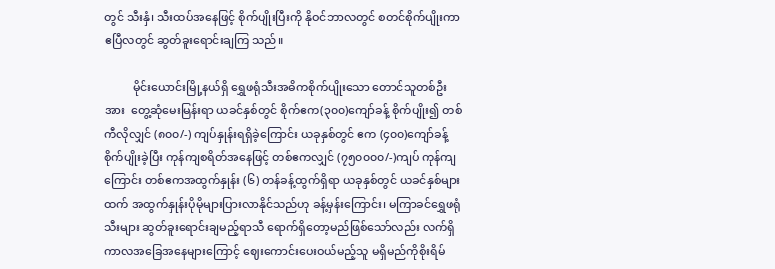တွင် သီးနှံ၊ သီးထပ်အနေဖြင့် စိုက်ပျိုးပြီးကို နိုဝင်ဘာလတွင် စတင်စိုက်ပျိုးကာ ဧပြီလတွင် ဆွတ်ခူးရောင်းချကြ သည်။

          မိုင်းယောင်းမြို့နယ်ရှိ ရွှေဖရုံသီးအဓိကစိုက်ပျိုးသော တောင်သူတစ်ဦးအား  တွေ့ဆုံမေးမြန်းရာ ယခင်နှစ်တွင် စိုက်ဧက(၃၀၀)ကျော်ခန့် စိုက်ပျိုး၍ တစ်ကီလိုလျှင် (၈၀၀/-) ကျပ်နှုန်းရရှိခဲ့ကြောင်း ယခုနှစ်တွင် ဧက (၄၀၀)ကျော်ခန့် စိုက်ပျိုးခဲ့ပြီး ကုန်ကျစရိတ်အနေဖြင့် တစ်ဧကလျှင် (၇၅၀၀၀၀/-)ကျပ် ကုန်ကျကြောင်း တစ်ဧကအထွက်နှုန်း (၆) တန်ခန့်ထွက်ရှိရာ ယခုနှစ်တွင် ယခင်နှစ်များထက် အထွက်နှုန်းပိုမိုများပြားလာနိုင်သည်ဟု ခန့်မှန်းကြောင်း၊ မကြာခင်ရွှေဖရုံသီးများ ဆွတ်ခူးရောင်းချမည့်ရာသီ ရောက်ရှိတော့မည်ဖြစ်သော်လည်း လက်ရှိကာလအခြေအနေများကြောင့် ဈေးကောင်းပေးဝယ်မည့်သူ မရှိမည်ကိုစိုးရိမ်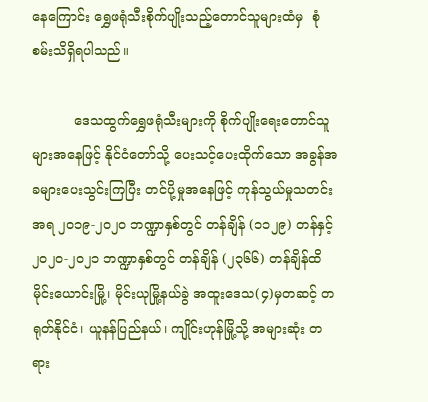နေကြောင်း ရွှေဖရုံသီးစိုက်ပျိုးသည့်တောင်သူများထံမှ  စုံစမ်းသိရှိရပါသည်။

          ဒေသထွက်ရွှေဖရုံသီးများကို စိုက်ပျိုးရေးတောင်သူများအနေဖြင့် နိုင်ငံတော်သို့ ပေးသင့်ပေးထိုက်သော အခွန်အခများပေးသွင်းကြပြီး တင်ပို့မှုအနေဖြင့် ကုန်သွယ်မှုသတင်းအရ ၂၀၁၉-၂၀၂၀ ဘဏ္ဍာနှစ်တွင် တန်ချိန် (၁၁၂၉) တန်နှင့် ၂၀၂၀-၂၀၂၁ ဘဏ္ဍာနှစ်တွင် တန်ချိန် (၂၃၆၆) တန်ချိန်ထိ မိုင်းယောင်းမြို့၊ မိုင်းယုမြို့နယ်ခွဲ အထူးဒေသ(၄)မှတဆင့် တရုတ်နိုင်ငံ၊ ယူနန်ပြည်နယ်၊ ကျိုင်းဟုန်မြို့သို့ အများဆုံး တရား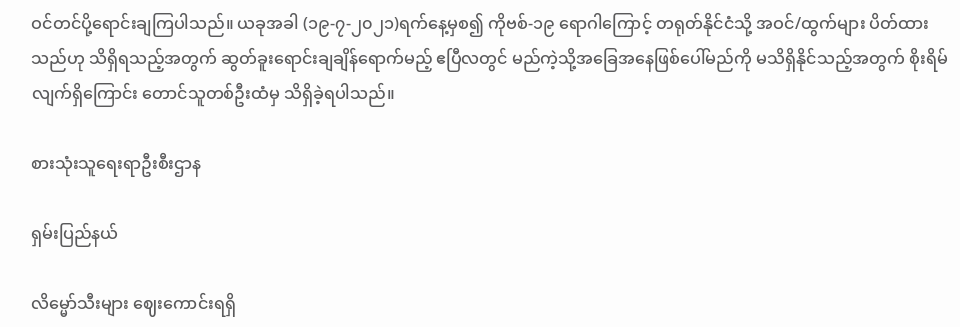ဝင်တင်ပို့ရောင်းချကြပါသည်။ ယခုအခါ (၁၉-၇-၂၀၂၁)ရက်နေ့မှစ၍ ကိုဗစ်-၁၉ ရောဂါကြောင့် တရုတ်နိုင်ငံသို့ အဝင်/ထွက်များ ပိတ်ထားသည်ဟု သိရှိရသည့်အတွက် ဆွတ်ခူးရောင်းချချိန်ရောက်မည့် ဧပြီလတွင် မည်ကဲ့သို့အခြေအနေဖြစ်ပေါ်မည်ကို မသိရှိနိုင်သည့်အတွက် စိုးရိမ်လျက်ရှိကြောင်း တောင်သူတစ်ဦးထံမှ သိရှိခဲ့ရပါသည်။

စားသုံးသူရေးရာဦးစီးဌာန

ရှမ်းပြည်နယ်

လိမ္မော်သီးများ ဈေးကောင်းရရှိ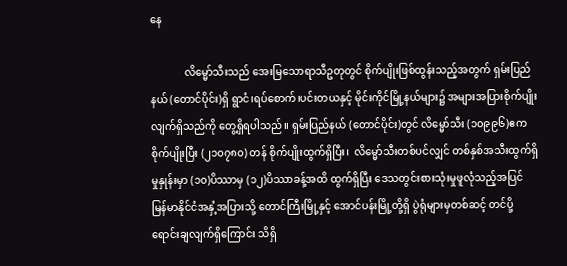နေ

             လိမ္မော်သီးသည် အေးမြသောရာသီဥတုတွင် စိုက်ပျိုးဖြစ်ထွန်းသည့်အတွက် ရှမ်းပြည်နယ် (တောင်ပိုင်း)ရှိ ရွာငံ၊ရပ်စောက်၊ပင်းတယနှင့် မိုင်းကိုင်မြို့နယ်များ၌ အများအပြားစိုက်ပျိုးလျက်ရှိသည်ကို တွေ့ရှိရပါသည်။ ရှမ်းပြည်နယ် (တောင်ပိုင်း)တွင် လိမ္မော်သီး (၁၀၉၉၆)ဧကစိုက်ပျိုးပြီး (၂၁၀၇၈၀) တန် စိုက်ပျိုးထွက်ရှိပြီး၊  လိမ္မော်သီးတစ်ပင်လျှင် တစ်နှစ်အသီးထွက်ရှိမှုနှုန်းမှာ (၁၀)ပိဿာမှ (၁၂)ပိဿာခန့်အထိ ထွက်ရှိပြီး ဒေသတွင်းစားသုံးမှုဖူလုံသည့်အပြင် မြန်မာနိုင်ငံအနှံ့အပြားသို့ တောင်ကြီးမြို့နှင့် အောင်ပန်းမြို့တို့ရှိ ပွဲရုံများမှတစ်ဆင့် တင်ပို့ရောင်းချလျက်ရှိကြောင်း သိရှိ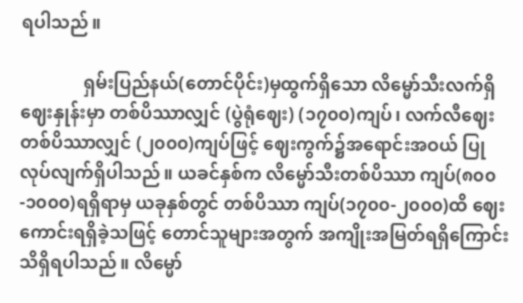ရပါသည်။

              ရှမ်းပြည်နယ်(တောင်ပိုင်း)မှထွက်ရှိသော လိမ္မော်သီးလက်ရှိဈေးနှုန်းမှာ တစ်ပိဿာလျှင် (ပွဲရုံဈေး) (၁၇၀၀)ကျပ်၊ လက်လီဈေးတစ်ပိဿာလျှင် (၂၀၀၀)ကျပ်ဖြင့် ဈေးကွက်၌အရောင်းအဝယ် ပြုလုပ်လျက်ရှိပါသည်။ ယခင်နှစ်က လိမ္မော်သီးတစ်ပိဿာ ကျပ်(၈၀၀-၁၀၀၀)ရရှိရာမှ ယခုနှစ်တွင် တစ်ပိဿာ ကျပ်(၁၇၀၀-၂၀၀၀)ထိ ဈေးကောင်းရရှိခဲ့သဖြင့် တောင်သူများအတွက် အကျိုးအမြတ်ရရှိကြောင်း သိရှိရပါသည်။ လိမ္မော်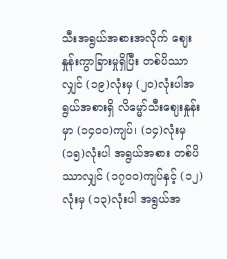သီးအရွယ်အစားအလိုက် ဈေးနှုန်းကွာခြားမှုရှိပြီး တစ်ပိဿာလျှင် (၁၉)လုံးမှ (၂၀)လုံးပါအရွယ်အစားရှိ လိမ္မော်သီးဈေးနှုန်းမှာ (၁၄၀၀)ကျပ်၊ (၁၄)လုံးမှ (၁၅)လုံးပါ အရွယ်အစား တစ်ပိဿာလျှင် (၁၇၀၀)ကျပ်နှင့် (၁၂)လုံးမှ (၁၃)လုံးပါ အရွယ်အ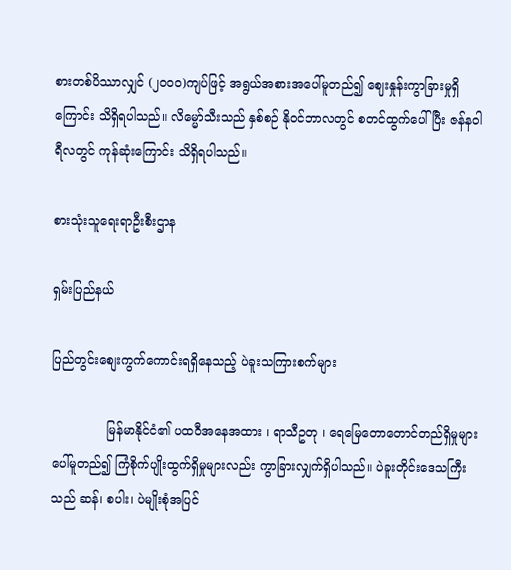စားတစ်ပိဿာလျှင် (၂၀၀၀)ကျပ်ဖြင့် အရွယ်အစားအပေါ်မူတည်၍ ဈေးနှုန်းကွာခြားမှုရှိကြောင်း သိရှိရပါသည်။ လိမ္မော်သီးသည် နှစ်စဉ် နိုဝင်ဘာလတွင် စတင်ထွက်ပေါ်ပြီး ဇန်နဝါရီလတွင် ကုန်ဆုံးကြောင်း သိရှိရပါသည်။

စားသုံးသူရေးရာဦးစီးဌာန

ရှမ်းပြည်နယ်

ပြည်တွင်းစျေးကွက်ကောင်းရရှိနေသည့် ပဲခူးသကြားစက်များ

              မြန်မာနိုင်ငံ၏ ပထဝီအနေအထား ၊ ရာသီဥတု ၊ ရေမြေတောတောင်တည်ရှိမှုများ ပေါ်မူတည်၍ ကြံစိုက်ပျိုးထွက်ရှိမှုများလည်း ကွာခြားလျှက်ရှိပါသည်။ ပဲခူးတိုင်းဒေသကြီးသည် ဆန်၊ စပါး၊ ပဲမျိုးစုံအပြင်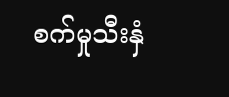စက်မှုသီးနှံ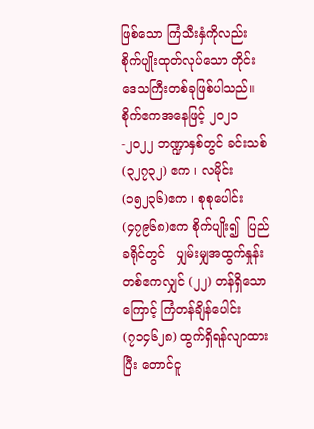ဖြစ်သော ကြံသီးနှံကိုလည်း စိုက်ပျိုးထုတ်လုပ်သော တိုင်းဒေသကြီးတစ်ခုဖြစ်ပါသည်။ စိုက်ဧကအနေဖြင့် ၂၀၂၁-၂၀၂၂ ဘဏ္ဍာနှစ်တွင် ခင်းသစ် (၃၂၇၃၂) ဧက ၊ လမိုင်း (၁၅၂၃၆)ဧက ၊ စုစုပေါင်း (၄၇၉၆၈)ဧက စိုက်ပျိုး၍  ပြည်ခရိုင်တွင်   ပျှမ်းမျှအထွက်နှုန်း တစ်ဧကလျှင် (၂၂) တန်ရှိသောကြောင့် ကြံတန်ချိန်ပေါင်း (၇၁၄၆၂၈) ထွက်ရှိရန်လျာထားပြီး တောင်ငူ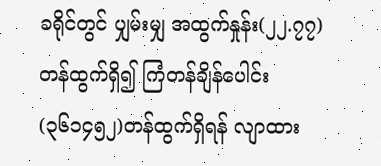ခရိုင်တွင် ပျှမ်းမျှ အထွက်နှုန်း(၂၂.၇၇) တန်ထွက်ရှိ၍ ကြံတန်ချိန်ပေါင်း (၃၆၁၄၅၂)တန်ထွက်ရှိရန် လျာထား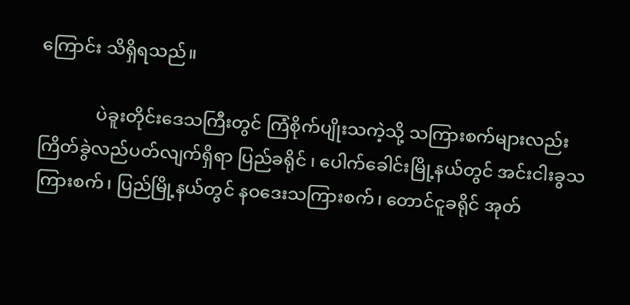ကြောင်း သိရှိရသည်။

             ပဲခူးတိုင်းဒေသကြီးတွင် ကြံစိုက်ပျိုးသကဲ့သို့ သကြားစက်များလည်း ကြိတ်ခွဲလည်ပတ်လျက်ရှိရာ ပြည်ခရိုင် ၊ ပေါက်ခေါင်းမြို့နယ်တွင် အင်းငါးခွသကြားစက်၊ ပြည်မြို့နယ်တွင် နဝဒေးသကြားစက်၊ တောင်ငူခရိုင် အုတ်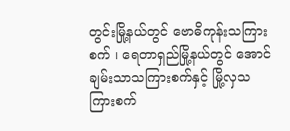တွင်းမြို့နယ်တွင် ဗောဓိကုန်းသကြားစက် ၊ ရေတာရှည်မြို့နယ်တွင် အောင်ချမ်းသာသကြားစက်နှင့် မြို့လှသကြားစက်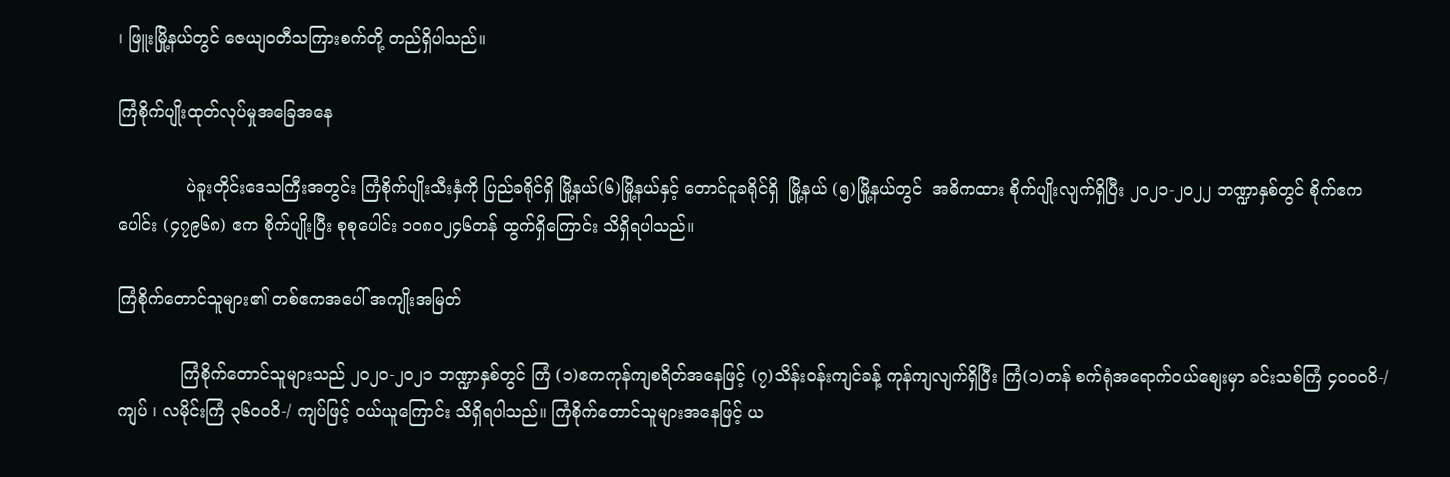၊ ဖြူးမြို့နယ်တွင် ဇေယျဝတီသကြားစက်တို့ တည်ရှိပါသည်။

ကြံစိုက်ပျိုးထုတ်လုပ်မှုအခြေအနေ

             ပဲခူးတိုင်းဒေသကြီးအတွင်း ကြံစိုက်ပျိုးသီးနှံကို ပြည်ခရိုင်ရှိ မြို့နယ်(၆)မြို့နယ်နှင့် တောင်ငူခရိုင်ရှိ  မြို့နယ် (၅)မြို့နယ်တွင်  အဓိကထား စိုက်ပျိုးလျက်ရှိပြီး ၂၀၂၁-၂၀၂၂ ဘဏ္ဍာနှစ်တွင် စိုက်ဧကပေါင်း (၄၇၉၆၈) ဧက စိုက်ပျိုးပြီး စုစုပေါင်း ၁၀၈၀၂၄၆တန် ထွက်ရှိကြောင်း သိရှိရပါသည်။

ကြံစိုက်တောင်သူများ၏ တစ်ဧကအပေါ် အကျိုးအမြတ်

            ကြံစိုက်တောင်သူများသည် ၂၀၂၀-၂၀၂၁ ဘဏ္ဍာနှစ်တွင် ကြံ (၁)ဧကကုန်ကျစရိတ်အနေဖြင့် (၇)သိန်းဝန်းကျင်ခန့် ကုန်ကျလျက်ရှိပြီး ကြံ(၁)တန် စက်ရုံအရောက်ဝယ်စျေးမှာ ခင်းသစ်ကြံ ၄၀၀၀ဝိ-/ ကျပ် ၊ လမိုင်းကြံ ၃၆၀၀ဝိ-/ ကျပ်ဖြင့် ဝယ်ယူကြောင်း သိရှိရပါသည်။ ကြံစိုက်တောင်သူများအနေဖြင့် ယ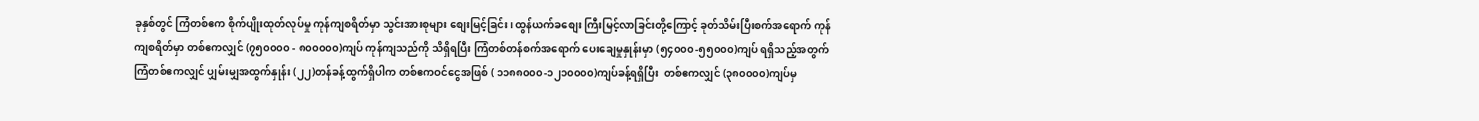ခုနှစ်တွင် ကြံတစ်ဧက စိုက်ပျိုးထုတ်လုပ်မှု ကုန်ကျစရိတ်မှာ သွင်းအားစုများ စျေးမြင့်ခြင်း၊ ထွန်ယက်ခစျေး ကြီးမြင့်လာခြင်းတို့ကြောင့် ခုတ်သိမ်းပြီးစက်အရောက် ကုန်ကျစရိတ်မှာ တစ်ဧကလျှင် (၇၅၀၀၀၀ - ၈၀၀၀၀၀)ကျပ် ကုန်ကျသည်ကို သိရှိရပြီး ကြံတစ်တန်စက်အရောက် ပေးချေမှုနှုန်းမှာ (၅၄၀၀၀-၅၅၀၀၀)ကျပ် ရရှိသည့်အတွက် ကြံတစ်ဧကလျှင် ပျှမ်းမျှအထွက်နှုန်း (၂၂)တန်ခန့်ထွက်ရှိပါက တစ်ဧကဝင်ငွေအဖြစ် ( ၁၁၈၈၀၀၀-၁၂၁၀၀၀၀)ကျပ်ခန့်ရရှိပြီး  တစ်ဧကလျှင် (၃၈၀၀၀၀)ကျပ်မှ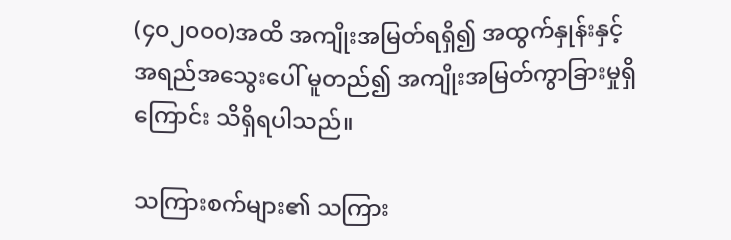(၄၀၂၀၀၀)အထိ အကျိုးအမြတ်ရရှိ၍ အထွက်နှုန်းနှင့် အရည်အသွေးပေါ် မူတည်၍ အကျိုးအမြတ်ကွာခြားမှုရှိကြောင်း သိရှိရပါသည်။

သကြားစက်များ၏ သကြား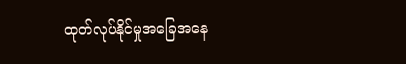ထုတ်လုပ်နိုင်မှုအခြေအနေ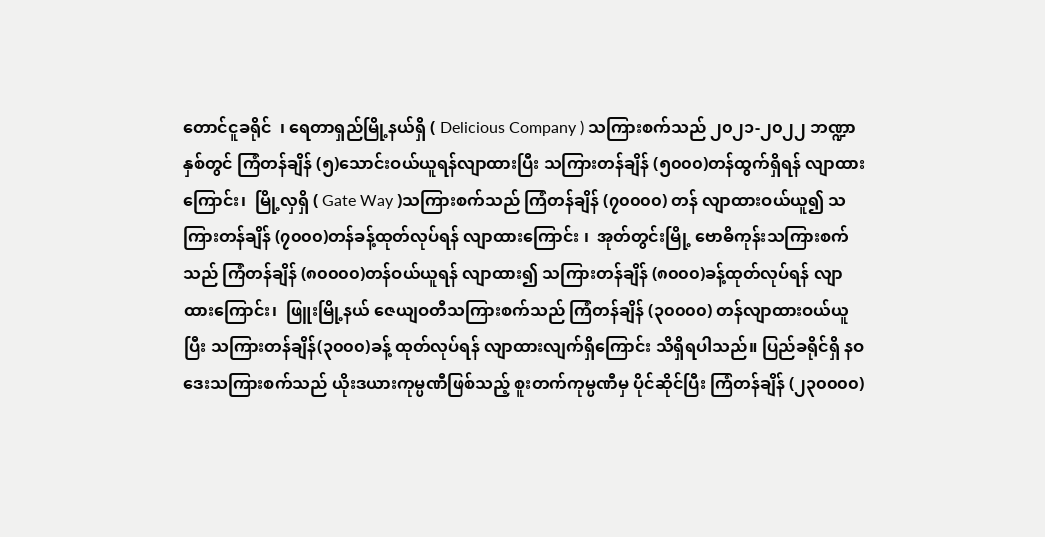တောင်ငူခရိုင်  ၊ ရေတာရှည်မြို့နယ်ရှိ ( Delicious Company ) သကြားစက်သည် ၂၀၂၁-၂၀၂၂ ဘဏ္ဍာနှစ်တွင် ကြံတန်ချိန် (၅)သောင်းဝယ်ယူရန်လျာထားပြီး သကြားတန်ချိန် (၅၀၀၀)တန်ထွက်ရှိရန် လျာထားကြောင်း၊  မြို့လှရှိ ( Gate Way )သကြားစက်သည် ကြံတန်ချိန် (၇၀၀၀၀) တန် လျာထားဝယ်ယူ၍ သကြားတန်ချိန် (၇၀၀၀)တန်ခန့်ထုတ်လုပ်ရန် လျာထားကြောင်း ၊  အုတ်တွင်းမြို့ ဗောဓိကုန်းသကြားစက်သည် ကြံတန်ချိန် (၈၀၀၀၀)တန်ဝယ်ယူရန် လျာထား၍ သကြားတန်ချိန် (၈၀၀၀)ခန့်ထုတ်လုပ်ရန် လျာထားကြောင်း၊  ဖြူးမြို့နယ် ဇေယျဝတီသကြားစက်သည် ကြံတန်ချိန် (၃၀၀၀၀) တန်လျာထားဝယ်ယူပြီး သကြားတန်ချိန်(၃၀၀၀)ခန့် ထုတ်လုပ်ရန် လျာထားလျက်ရှိကြောင်း သိရှိရပါသည်။ ပြည်ခရိုင်ရှိ နဝဒေးသကြားစက်သည် ယိုးဒယားကုမ္ပဏီဖြစ်သည့် စူးတက်ကုမ္ပဏီမှ ပိုင်ဆိုင်ပြီး ကြံတန်ချိန် (၂၃၀၀၀၀)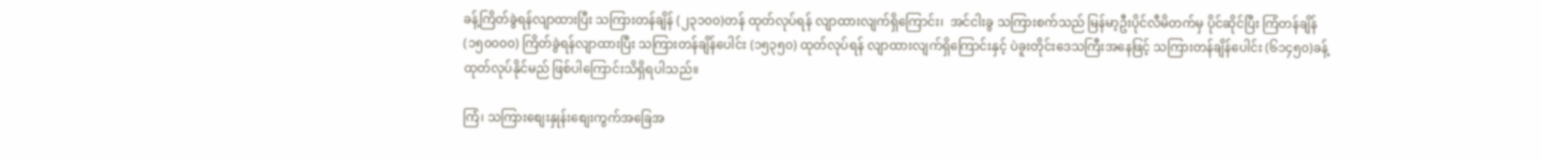ခန့်ကြိတ်ခွဲရန်လျာထားပြီး သကြားတန်ချိန် (၂၃၁၀၀)တန် ထုတ်လုပ်ရန် လျာထားလျက်ရှိကြောင်း၊  အင်ငါးခွ သကြားစက်သည် မြန်မာ့ဦးပိုင်လီမိတက်မှ ပိုင်ဆိုင်ပြီး ကြံတန်ချိန် (၁၅၀၀၀၀) ကြိတ်ခွဲရန်လျာထားပြီး သကြားတန်ချိန်ပေါင်း (၁၅၃၅၀) ထုတ်လုပ်ရန် လျာထားလျက်ရှိကြောင်းနှင့် ပဲခူးတိုင်းဒေသကြီးအနေဖြင့် သကြားတန်ချိန်ပေါင်း (၆၁၄၅၀)ခန့် ထုတ်လုပ်နိုင်မည် ဖြစ်ပါကြောင်းသိရှိရပါသည်။

ကြံ၊ သကြားစျေးနှုန်းစျေးကွက်အခြေအ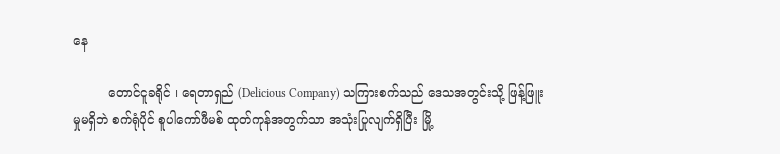နေ

         တောင်ငူခရိုင် ၊ ရေတာရှည် (Delicious Company) သကြားစက်သည် ဒေသအတွင်းသို့ ဖြန့်ဖြူးမှုမရှိဘဲ စက်ရုံပိုင် စူပါကော်ဖီမစ် ထုတ်ကုန်အတွက်သာ အသုံးပြုလျက်ရှိပြီး မြို့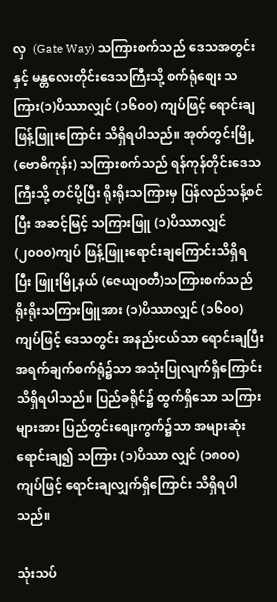လှ  (Gate Way) သကြားစက်သည် ဒေသအတွင်းနှင့် မန္တလေးတိုင်းဒေသကြီးသို့ စက်ရုံစျေး သကြား(၁)ပိဿာလျှင် (၁၆၀၀) ကျပ်ဖြင့် ရောင်းချဖြန့်ဖြူးကြောင်း သိရှိရပါသည်။ အုတ်တွင်းမြို့ (ဗောဓိကုန်း) သကြားစက်သည် ရန်ကုန်တိုင်းဒေသကြီးသို့ တင်ပို့ပြီး ရိုးရိုးသကြားမှ ပြန်လည်သန့်စင်ပြီး အဆင့်မြင့် သကြားဖြူ (၁)ပိဿာလျှင် (၂၀၀၀)ကျပ် ဖြန့်ဖြူးရောင်းချကြောင်းသိရှိရပြီး ဖြူးမြို့နယ် (ဇေယျဝတီ)သကြားစက်သည် ရိုးရိုးသကြားဖြူအား (၁)ပိဿာလျှင် (၁၆၀၀) ကျပ်ဖြင့် ဒေသတွင်း အနည်းငယ်သာ ရောင်းချပြီး အရက်ချက်စက်ရုံ၌သာ အသုံးပြုလျက်ရှိကြောင်းသိရှိရပါသည်။ ပြည်ခရိုင်၌ ထွက်ရှိသော သကြားများအား ပြည်တွင်းစျေးကွက်၌သာ အများဆုံးရောင်းချ၍ သကြား (၁)ပိဿာ လျှင် (၁၈၀၀) ကျပ်ဖြင့် ရောင်းချလျှက်ရှိကြောင်း သိရှိရပါသည်။

သုံးသပ်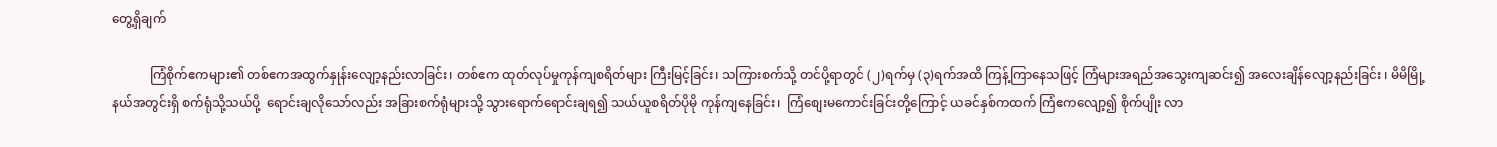တွေ့ရှိချက်

            ကြံစိုက်ဧကများ၏ တစ်ဧကအထွက်နှုန်းလျော့နည်းလာခြင်း၊ တစ်ဧက ထုတ်လုပ်မှုကုန်ကျစရိတ်များ ကြီးမြင့်ခြင်း၊ သကြားစက်သို့ တင်ပို့ရာတွင် (၂)ရက်မှ (၃)ရက်အထိ ကြန့်ကြာနေသဖြင့် ကြံများအရည်အသွေးကျဆင်း၍ အလေးချိန်လျော့နည်းခြင်း ၊ မိမိမြို့နယ်အတွင်းရှိ စက်ရုံသို့သယ်ပို့  ရောင်းချလိုသော်လည်း အခြားစက်ရုံများသို့ သွားရောက်ရောင်းချရ၍ သယ်ယူစရိတ်ပိုမို ကုန်ကျနေခြင်း၊  ကြံစျေးမကောင်းခြင်းတို့ကြောင့် ယခင်နှစ်ကထက် ကြံဧကလျော့၍ စိုက်ပျိုး လာ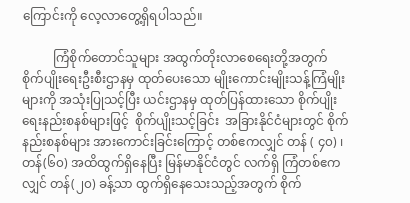ကြောင်းကို လေ့လာတွေ့ရှိရပါသည်။

          ကြံစိုက်တောင်သူများ အထွက်တိုးလာစေရေးတို့အတွက် စိုက်ပျိုးရေးဦးစီးဌာနမှ ထုတ်ပေးသော မျိုးကောင်းမျိုးသန့်ကြံမျိုးများကို အသုံးပြုသင့်ပြီး ယင်းဌာနမှ ထုတ်ပြန်ထားသော စိုက်ပျိုးရေးနည်းစနစ်များဖြင့်  စိုက်ပျိုးသင့်ခြင်း  အခြားနိုင်ငံများတွင် စိုက်နည်းစနစ်များ အားကောင်းခြင်းကြောင့် တစ်ဧကလျှင် တန် ( ၄၀) ၊ တန်(၆၀) အထိထွက်ရှိနေပြီး မြန်မာနိုင်ငံတွင် လက်ရှိ ကြံတစ်ဧကလျှင် တန်(၂၀) ခန့်သာ ထွက်ရှိနေသေးသည့်အတွက် စိုက်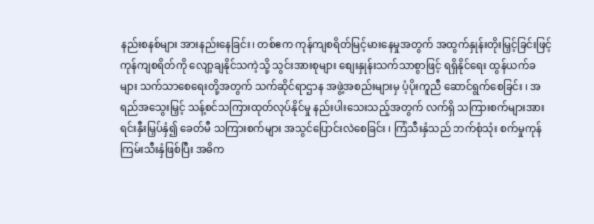နည်းစနစ်များ အားနည်းနေခြင်း၊ တစ်ဧက ကုန်ကျစရိတ်မြင့်မားနေမှုအတွက် အထွက်နှုန်းတိုးမြှင့်ခြင်းဖြင့် ကုန်ကျစရိတ်ကို လျော့ချနိုင်သကဲ့သို့ သွင်းအားစုများ စျေးနှုန်းသက်သာစွာဖြင့် ရရှိနိုင်ရေး ထွန်ယက်ခများ သက်သာစေရေးတို့အတွက် သက်ဆိုင်ရာဌာန အဖွဲ့အစည်းများမှ ပံ့ပိုးကူညီ ဆောင်ရွက်စေခြင်း ၊ အရည်အသွေးမြှင့် သန့်စင်သကြားထုတ်လုပ်နိုင်မှု နည်းပါးသေးသည့်အတွက် လက်ရှိ သကြားစက်များအား ရင်းနှီးမြှပ်နှံ၍ ခေတ်မီ သကြားစက်များ အသွင်ပြောင်းလဲစေခြင်း ၊ ကြံသီးနှံသည် ဘက်စုံသုံး စက်မှုကုန်ကြမ်းသီးနှံဖြစ်ပြီး အဓိက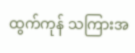ထွက်ကုန် သကြားအ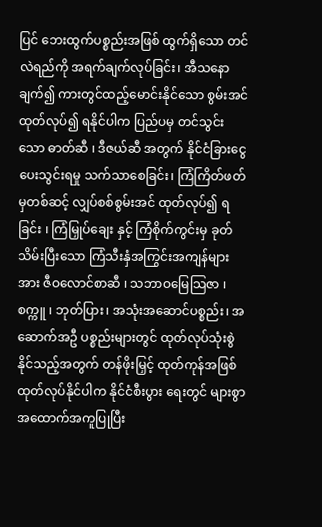ပြင် ဘေးထွက်ပစ္စည်းအဖြစ် ထွက်ရှိသော တင်လဲရည်ကို အရက်ချက်လုပ်ခြင်း၊ အီသနောချက်၍ ကားတွင်ထည့်မောင်းနိုင်သော စွမ်းအင်ထုတ်လုပ်၍ ရနိုင်ပါက ပြည်ပမှ တင်သွင်းသော ဓာတ်ဆီ ၊ ဒီဇယ်ဆီ အတွက် နိုင်ငံခြားငွေ ပေးသွင်းရမှု သက်သာစေခြင်း၊ ကြံကြိတ်ဖတ်မှတစ်ဆင့် လျှပ်စစ်စွမ်းအင် ထုတ်လုပ်၍ ရခြင်း ၊ ကြံမြှုပ်ချေး နှင့် ကြံစိုက်ကွင်းမှ ခုတ်သိမ်းပြီးသော ကြံသီးနှံအကြွင်းအကျန်များအား ဇီဝလောင်စာဆီ ၊ သဘာဝမြေသြဇာ ၊ စက္ကူ ၊ ဘုတ်ပြား၊ အသုံးအဆောင်ပစ္စည်း၊ အဆောက်အဦ ပစ္စည်းများတွင် ထုတ်လုပ်သုံးစွဲနိုင်သည့်အတွက် တန်ဖိုးမြှင့် ထုတ်ကုန်အဖြစ် ထုတ်လုပ်နိုင်ပါက နိုင်ငံစီးပွား ရေးတွင် များစွာအထောက်အကူပြုပြီး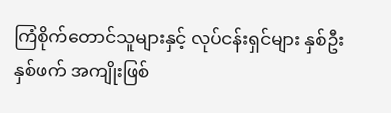ကြံစိုက်တောင်သူများနှင့် လုပ်ငန်းရှင်များ နှစ်ဦးနှစ်ဖက် အကျိုးဖြစ်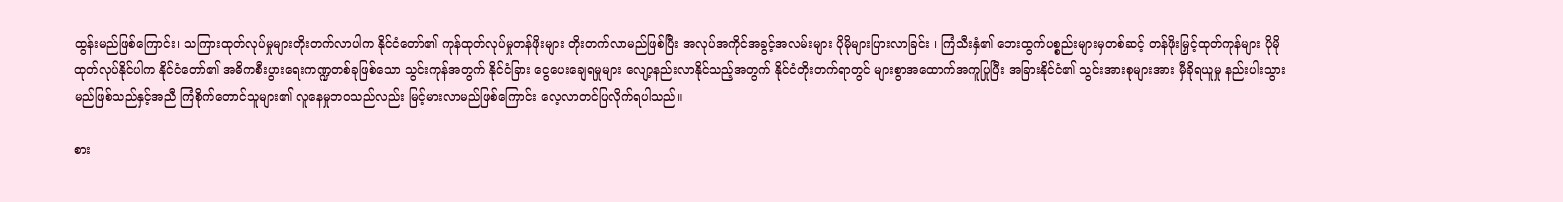ထွန်းမည်ဖြစ်ကြောင်း၊ သကြားထုတ်လုပ်မှုများတိုးတက်လာပါက နိုင်ငံတော်၏ ကုန်ထုတ်လုပ်မှုတန်ဖိုးများ တိုးတက်လာမည်ဖြစ်ပြီး အလုပ်အကိုင်အခွင့်အလမ်းများ ပိုမိုများပြားလာခြင်း ၊ ကြံသီးနှံ၏ ဘေးထွက်ပစ္စည်းများမှတစ်ဆင့် တန်ဖိုးမြှင့်ထုတ်ကုန်များ ပိုမိုထုတ်လုပ်နိုင်ပါက နိုင်ငံတော်၏ အဓိကစီးပွားရေးကဏ္ဍတစ်ခုဖြစ်သော သွင်းကုန်အတွက် နိုင်ငံခြား ငွေပေးချေရမှုများ လျော့နည်းလာနိုင်သည့်အတွက် နိုင်ငံတိုးတက်ရာတွင် များစွာအထောက်အကူပြုပြီး အခြားနိုင်ငံ၏ သွင်းအားစုများအား မှီခိုရယူမှု နည်းပါးသွားမည်ဖြစ်သည်နှင့်အညီ ကြံစိုက်တောင်သူများ၏ လူနေမှုဘဝသည်လည်း မြင့်မားလာမည်ဖြစ်ကြောင်း လေ့လာတင်ပြလိုက်ရပါသည်။

စား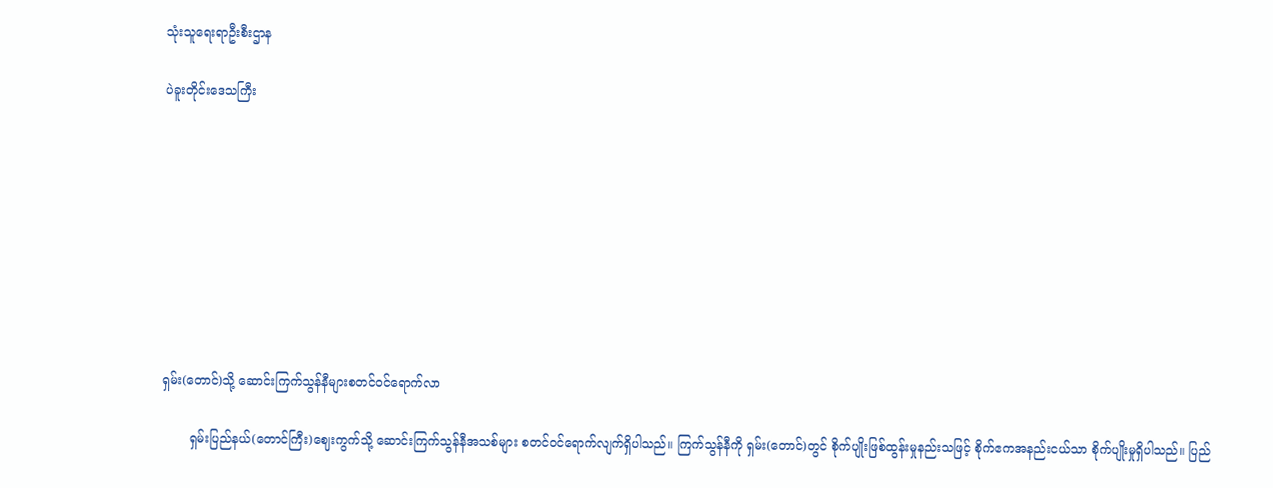သုံးသူရေးရာဦးစီးဌာန

ပဲခူးတိုင်းဒေသကြီး









ရှမ်း(တောင်)သို့ ဆောင်းကြက်သွန်နီများစတင်ဝင်ရောက်လာ

       ရှမ်းပြည်နယ်(တောင်ကြီး)ဈေးကွက်သို့ ဆောင်းကြက်သွန်နီအသစ်များ စတင်ဝင်ရောက်လျက်ရှိပါသည်။ ကြက်သွန်နီကို ရှမ်း(တောင်)တွင် စိုက်ပျိုးဖြစ်ထွန်းမှုနည်းသဖြင့် စိုက်ဧကအနည်းငယ်သာ စိုက်ပျိုးမှုရှိပါသည်။ ပြည်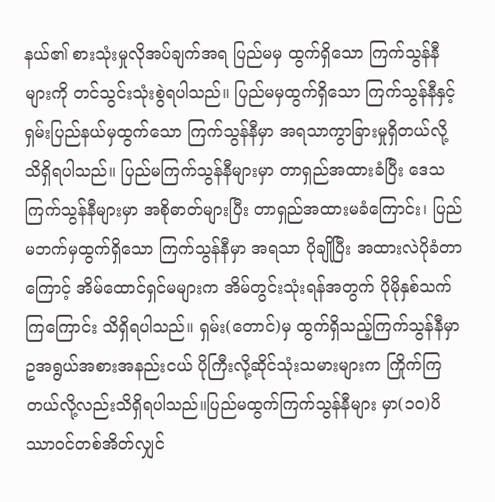နယ်၏ စားသုံးမှုလိုအပ်ချက်အရ ပြည်မမှ ထွက်ရှိသော ကြက်သွန်နီများကို တင်သွင်းသုံးစွဲရပါသည်။ ပြည်မမှထွက်ရှိသော ကြက်သွန်နီနှင့် ရှမ်းပြည်နယ်မှထွက်သော ကြက်သွန်နီမှာ အရသာကွာခြားမှုရှိတယ်လို့ သိရှိရပါသည်။ ပြည်မကြက်သွန်နီများမှာ တာရှည်အထားခံပြီး ဒေသကြက်သွန်နီများမှာ အစိုဓာတ်များပြီး တာရှည်အထားမခံကြောင်း၊ ပြည်မဘက်မှထွက်ရှိသော ကြက်သွန်နီမှာ အရသာ ပိုချိုပြီး အထားလဲပိုခံတာကြောင့် အိမ်ထောင်ရှင်မများက အိမ်တွင်းသုံးရန်အတွက် ပိုမိုနှစ်သက် ကြကြောင်း သိရှိရပါသည်။ ရှမ်း(တောင်)မှ ထွက်ရှိသည့်ကြက်သွန်နီမှာ ဥအရွယ်အစားအနည်းငယ် ပိုကြီးလို့ဆိုင်သုံးသမားများက ကြိုက်ကြတယ်လို့လည်းသိရှိရပါသည်။ပြည်မထွက်ကြက်သွန်နီများ မှာ(၁၀)ပိဿာဝင်တစ်အိတ်လျှင်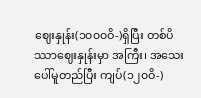ဈေးနှုန်း(၁၀၀၀ဝိ-)ရှိပြီး တစ်ပိဿာဈေးနှုန်းမှာ အကြီး၊ အသေးပေါ်မူတည်ပြီး ကျပ်(၁၂၀ဝိ-)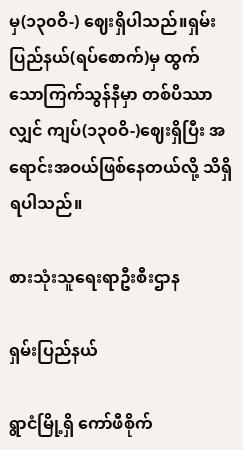မှ(၁၃၀ဝိ-) ဈေးရှိပါသည်။ရှမ်းပြည်နယ်(ရပ်စောက်)မှ ထွက်သောကြက်သွန်နီမှာ တစ်ပိဿာလျှင် ကျပ်(၁၃၀ဝိ-)ဈေးရှိပြီး အရောင်းအဝယ်ဖြစ်နေတယ်လို့ သိရှိရပါသည်။

စားသုံးသူရေးရာဦးစီးဌာန

ရှမ်းပြည်နယ်

ရွာငံမြို့ရှိ ကော်ဖီစိုက်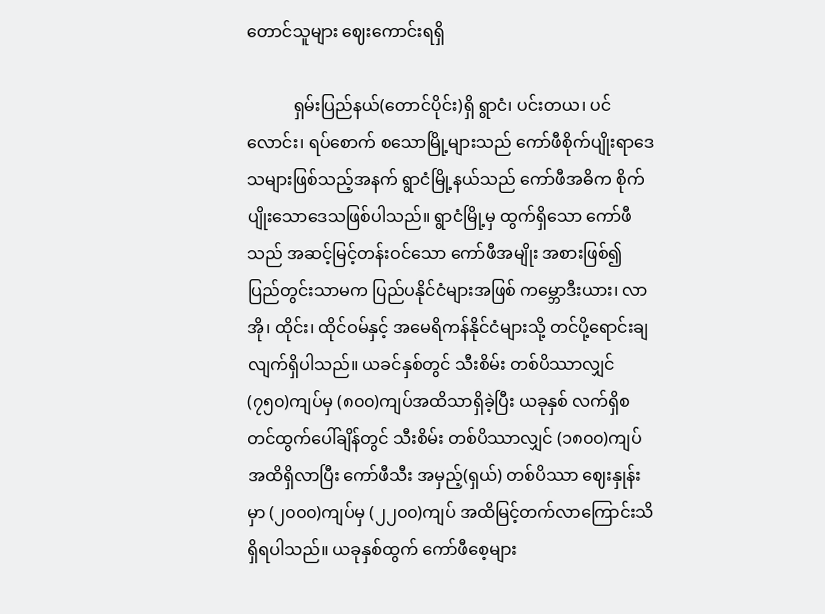တောင်သူများ ဈေးကောင်းရရှိ

           ရှမ်းပြည်နယ်(တောင်ပိုင်း)ရှိ ရွာငံ၊ ပင်းတယ၊ ပင်လောင်း၊ ရပ်စောက် စသောမြို့များသည် ကော်ဖီစိုက်ပျိုးရာဒေသများဖြစ်သည့်အနက် ရွာငံမြို့နယ်သည် ကော်ဖီအဓိက စိုက်ပျိုးသောဒေသဖြစ်ပါသည်။ ရွာငံမြို့မှ ထွက်ရှိသော ကော်ဖီသည် အဆင့်မြင့်တန်းဝင်သော ကော်ဖီအမျိုး အစားဖြစ်၍ ပြည်တွင်းသာမက ပြည်ပနိုင်ငံများအဖြစ် ကမ္ဘောဒီးယား၊ လာအို၊ ထိုင်း၊ ထိုင်ဝမ်နှင့် အမေရိကန်နိုင်ငံများသို့ တင်ပို့ရောင်းချလျက်ရှိပါသည်။ ယခင်နှစ်တွင် သီးစိမ်း တစ်ပိဿာလျှင် (၇၅၀)ကျပ်မှ (၈၀၀)ကျပ်အထိသာရှိခဲ့ပြီး ယခုနှစ် လက်ရှိစတင်ထွက်ပေါ်ချိန်တွင် သီးစိမ်း တစ်ပိဿာလျှင် (၁၈၀၀)ကျပ်အထိရှိလာပြီး ကော်ဖီသီး အမှည့်(ရှယ်) တစ်ပိဿာ ဈေးနှုန်းမှာ (၂၀၀၀)ကျပ်မှ (၂၂၀၀)ကျပ် အထိမြင့်တက်လာကြောင်းသိရှိရပါသည်။ ယခုနှစ်ထွက် ကော်ဖီစေ့များ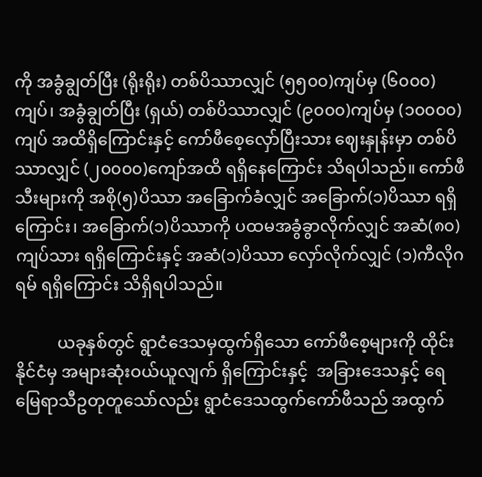ကို အခွံချွတ်ပြီး (ရိုးရိုး) တစ်ပိဿာလျှင် (၅၅၀၀)ကျပ်မှ (၆၀၀၀)ကျပ်၊ အခွံချွတ်ပြီး (ရှယ်) တစ်ပိဿာလျှင် (၉၀၀၀)ကျပ်မှ (၁၀၀၀၀)ကျပ် အထိရှိကြောင်းနှင့် ကော်ဖီစေ့လှော်ပြီးသား ဈေးနှုန်းမှာ တစ်ပိဿာလျှင် (၂၀၀၀၀)ကျော်အထိ ရရှိနေကြောင်း သိရပါသည်။ ကော်ဖီသီးများကို အစို(၅)ပိဿာ အခြောက်ခံလျှင် အခြောက်(၁)ပိဿာ ရရှိကြောင်း၊ အခြောက်(၁)ပိဿာကို ပထမအခွံခွာလိုက်လျှင် အဆံ(၈၀)ကျပ်သား ရရှိကြောင်းနှင့် အဆံ(၁)ပိဿာ လှော်လိုက်လျှင် (၁)ကီလိုဂရမ် ရရှိကြောင်း သိရှိရပါသည်။

          ယခုနှစ်တွင် ရွာငံဒေသမှထွက်ရှိသော ကော်ဖီစေ့များကို ထိုင်းနိုင်ငံမှ အများဆုံးဝယ်ယူလျက် ရှိကြောင်းနှင့်  အခြားဒေသနှင့် ရေမြေရာသီဥတုတူသော်လည်း ရွာငံဒေသထွက်ကော်ဖီသည် အထွက်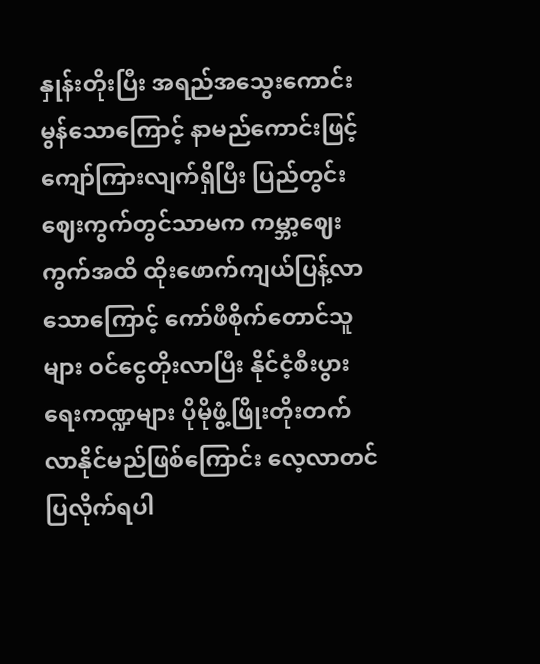နှုန်းတိုးပြီး အရည်အသွေးကောင်းမွန်သောကြောင့် နာမည်ကောင်းဖြင့် ကျော်ကြားလျက်ရှိပြီး ပြည်တွင်း ဈေးကွက်တွင်သာမက ကမ္ဘာ့ဈေးကွက်အထိ ထိုးဖောက်ကျယ်ပြန့်လာသောကြောင့် ကော်ဖီစိုက်တောင်သူများ ဝင်ငွေတိုးလာပြီး နိုင်ငံ့စီးပွားရေးကဏ္ဍများ ပိုမိုဖွံ့ဖြိုးတိုးတက်လာနိုင်မည်ဖြစ်ကြောင်း လေ့လာတင်ပြလိုက်ရပါ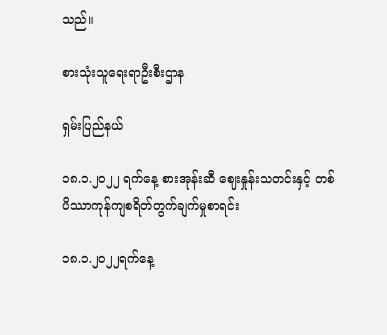သည်။

စားသုံးသူ‌ရေးရာဦးစီးဌာန

ရှမ်းပြည်နယ်

၁၈.၁.၂၀၂၂ ရက်နေ့ စားအုန်းဆီ ဈေးနှုန်းသတင်းနှင့် တစ်ပိဿာကုန်ကျစရိတ်တွက်ချက်မှုစာရင်း

၁၈.၁.၂၀၂၂ရက်နေ့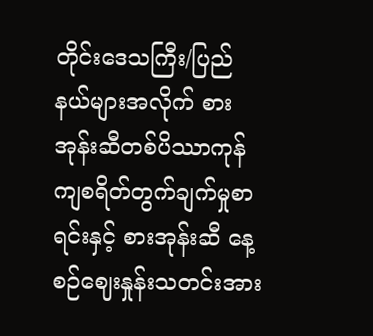တိုင်းဒေသကြီး/ပြည်နယ်များအလိုက် စားအုန်းဆီတစ်ပိဿာကုန်ကျစရိတ်တွက်ချက်မှုစာရင်းနှင့် စားအုန်းဆီ နေ့စဉ်ဈေးနှုန်းသတင်းအား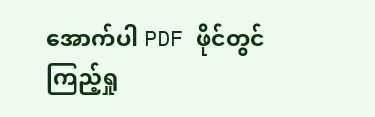အောက်ပါ PDF ဖိုင်တွင် ကြည့်ရှု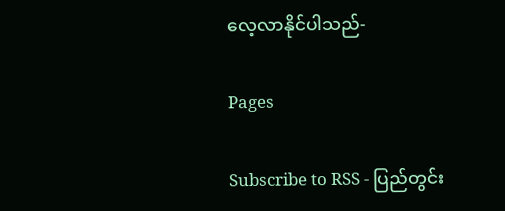လေ့လာနိုင်ပါသည်-

Pages

Subscribe to RSS - ပြည်တွင်း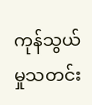ကုန်သွယ်မှုသတင်း